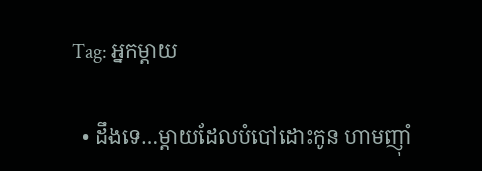Tag: អ្នកម្ដាយ

  • ដឹងទេ…ម្ដាយដែលបំបៅដោះកូន ហាមញ៉ាំ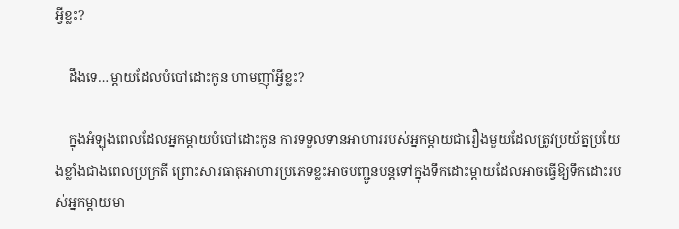អ្វីខ្លះ?

    ដឹងទេ…ម្ដាយដែលបំបៅដោះកូន ហាមញ៉ាំអ្វីខ្លះ?

    ក្នុងអំឡុងពេលដែលអ្នកម្ដាយបំបៅដោះកូន ការទទួលទានអាហាររបស់អ្នកម្ដាយជារឿងមួយដែលត្រូវប្រយ័ត្នប្រយែងខ្លាំងជាងពេលប្រក្រតី ព្រោះសារធាតុអាហារប្រភេទខ្លះអាចបញ្ជូនបន្តទៅក្នុងទឹកដោះម្ដាយដែលអាចធ្វើឱ្យទឹកដោះរបស់អ្នកម្ដាយមា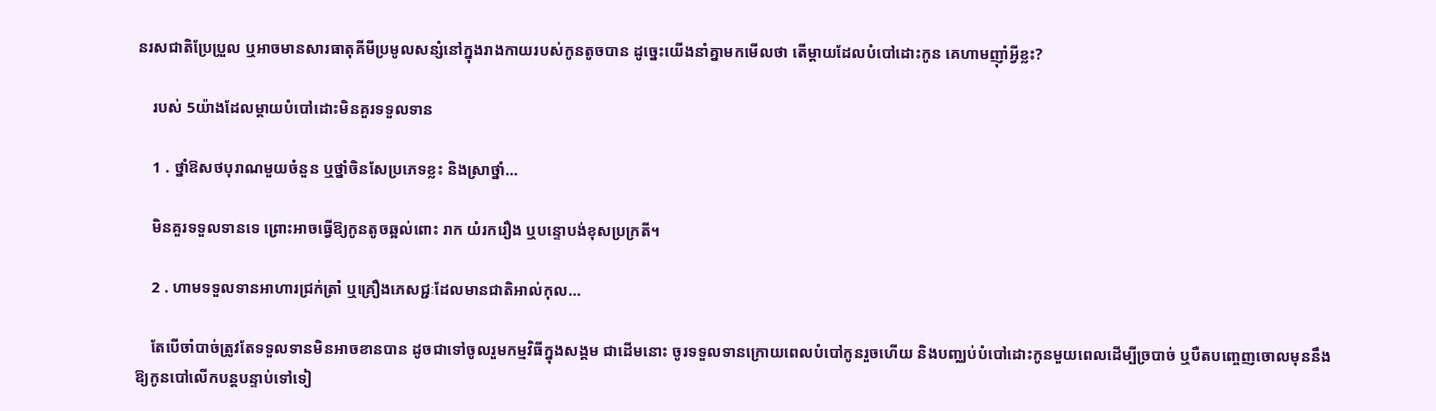នរសជាតិប្រែប្រួល ឬអាចមានសារធាតុគីមីប្រមូលសន្សំនៅក្នុងរាងកាយរបស់កូនតូចបាន ដូច្នេះយើងនាំគ្នាមកមើលថា តើម្ដាយដែលបំបៅដោះកូន គេហាមញ៉ាំអ្វីខ្លះ?

    របស់ 5យ៉ាងដែលម្ដាយបំបៅដោះមិនគួរទទួលទាន

    1 . ថ្នាំឱសថបុរាណមួយចំនួន ឬថ្នាំចិនសែប្រភេទខ្លះ និងស្រាថ្នាំ…

    មិនគួរទទួលទានទេ ព្រោះអាចធ្វើឱ្យកូនតូចឆ្អល់ពោះ រាក យំរករឿង ឬបន្ទោបង់ខុសប្រក្រតី។

    2 . ហាមទទួលទានអាហារជ្រក់ត្រាំ ឬគ្រឿងភេសជ្ជៈដែលមានជាតិអាល់កុល…

    តែបើចាំបាច់ត្រូវតែទទួលទានមិនអាចខានបាន ដូចជាទៅចូលរួមកម្មវិធីក្នុងសង្គម ជាដើមនោះ ចូរទទួលទានក្រោយពេលបំបៅកូនរួចហើយ និងបញ្ឈប់បំបៅដោះកូនមួយពេលដើម្បីច្របាច់ ឬបឺតបញ្ចេញចោលមុននឹងឱ្យកូនបៅលើកបន្តបន្ទាប់ទៅទៀ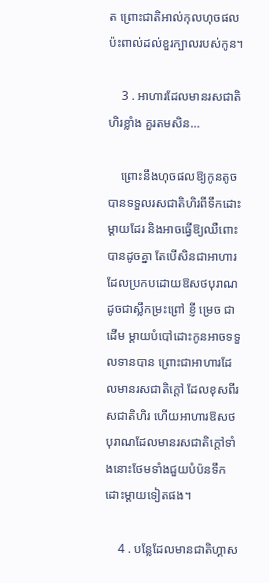ត ព្រោះជាតិអាល់កុលហុចផលប៉ះពាល់ដល់ខួរក្បាលរបស់កូន។

    3 . អាហារដែលមានរសជាតិហិរខ្លាំង គួរតមសិន…

    ព្រោះនឹងហុចផលឱ្យកូនតូចបានទទួលរសជាតិហិរពីទឹកដោះម្ដាយដែរ និងអាចធ្វើឱ្យឈឺពោះបានដូចគ្នា តែបើសិនជាអាហារដែលប្រកបដោយឱសថបុរាណ ដូចជាស្លឹកម្រះព្រៅ ខ្ញី ម្រេច ជាដើម ម្ដាយបំបៅដោះកូនអាចទទួលទានបាន ព្រោះជាអាហារដែលមានរសជាតិក្ដៅ ដែលខុសពីរសជាតិហិរ ហើយអាហារឱសថបុរាណដែលមានរសជាតិក្ដៅទាំងនោះថែមទាំងជួយបំប៉នទឹកដោះម្ដាយទៀតផង។

    4 . បន្លែដែលមានជាតិហ្គាស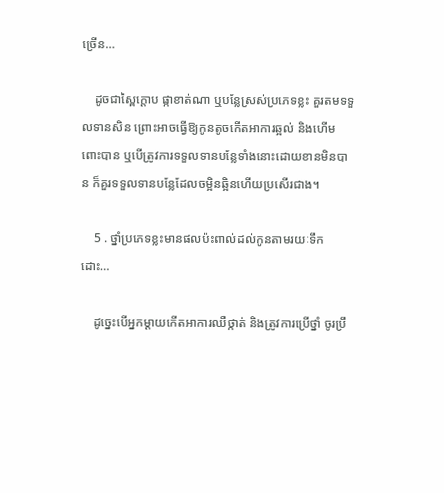ច្រើន…

    ដូចជាស្ពៃក្ដោប ផ្កាខាត់ណា ឬបន្លែស្រស់ប្រភេទខ្លះ គួរតមទទួលទានសិន ព្រោះអាចធ្វើឱ្យកូនតូចកើតអាការឆ្អល់ និងហើមពោះបាន ឬបើត្រូវការទទួលទានបន្លែទាំងនោះដោយខានមិនបាន ក៏គួរទទួលទានបន្លែដែលចម្អិនឆ្អិនហើយប្រសើរជាង។

    5 . ថ្នាំប្រភេទខ្លះមានផលប៉ះពាល់ដល់កូនតាមរយៈទឹកដោះ…

    ដូច្នេះបើអ្នកម្ដាយកើតអាការឈឺថ្កាត់ និងត្រូវការប្រើថ្នាំ ចូរប្រឹ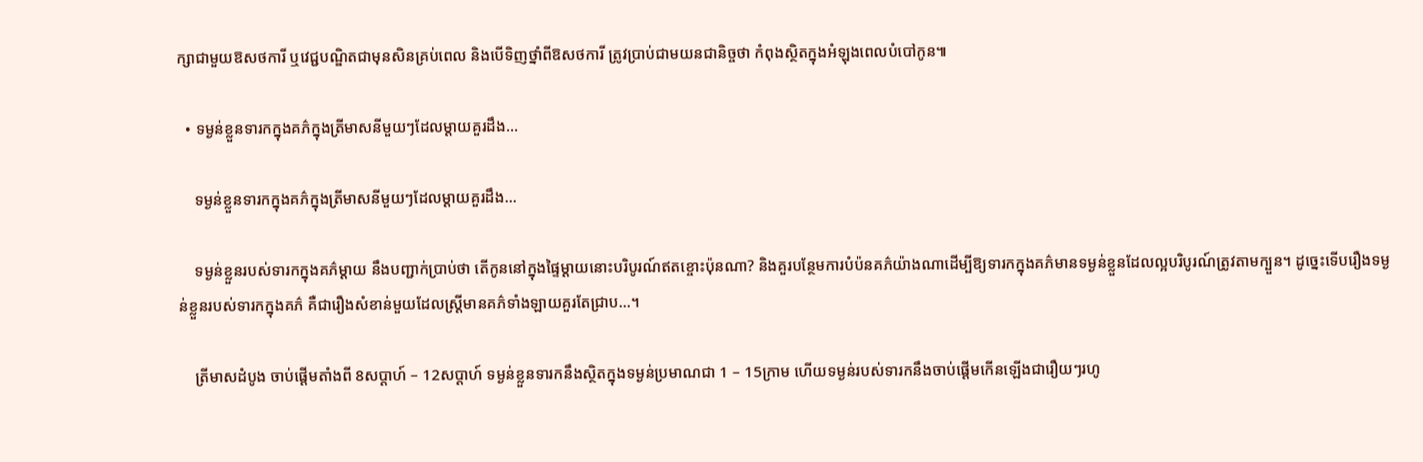ក្សាជាមួយឱសថការី ឬវេជ្ជបណ្ឌិតជាមុនសិនគ្រប់ពេល និងបើទិញថ្នាំពីឱសថការី ត្រូវប្រាប់ជាមយនជានិច្ចថា កំពុងស្ថិតក្នុងអំឡុងពេលបំបៅកូន៕

  • ទម្ងន់ខ្លួនទារកក្នុងគភ៌ក្នុងត្រីមាសនីមួយៗដែលម្ដាយគួរដឹង…

    ទម្ងន់ខ្លួនទារកក្នុងគភ៌ក្នុងត្រីមាសនីមួយៗដែលម្ដាយគួរដឹង…

    ទម្ងន់ខ្លួនរបស់ទារកក្នុងគភ៌ម្ដាយ នឹងបញ្ជាក់ប្រាប់ថា តើកូននៅក្នុងផ្ទៃម្ដាយនោះបរិបូរណ៍ឥតខ្ចោះប៉ុនណា? និងគួរបន្ថែមការបំប៉នគភ៌យ៉ាងណាដើម្បីឱ្យទារកក្នុងគភ៌មានទម្ងន់ខ្លួនដែលល្អបរិបូរណ៍ត្រូវតាមក្បួន។ ដូច្នេះទើបរឿងទម្ងន់ខ្លួនរបស់ទារកក្នុងគភ៌ គឺជារឿងសំខាន់មួយដែលស្រ្តីមានគភ៌ទាំងឡាយគួរតែជ្រាប…។

    ត្រីមាសដំបូង ចាប់ផ្ដើមតាំងពី 8សប្ដាហ៍ – 12សប្ដាហ៍ ទម្ងន់ខ្លួនទារកនឹងស្ថិតក្នុងទម្ងន់ប្រមាណជា 1 – 15ក្រាម ហើយទម្ងន់របស់ទារកនឹងចាប់ផ្ដើមកើនឡើងជារឿយៗរហូ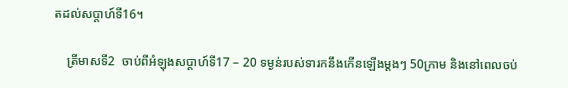តដល់សប្ដាហ៍ទី16។

    ត្រីមាសទី2  ចាប់ពីអំឡុងសប្ដាហ៍ទី17 – 20 ទម្ងន់របស់ទារកនឹងកើនឡើងម្ដងៗ 50ក្រាម និងនៅពេលចប់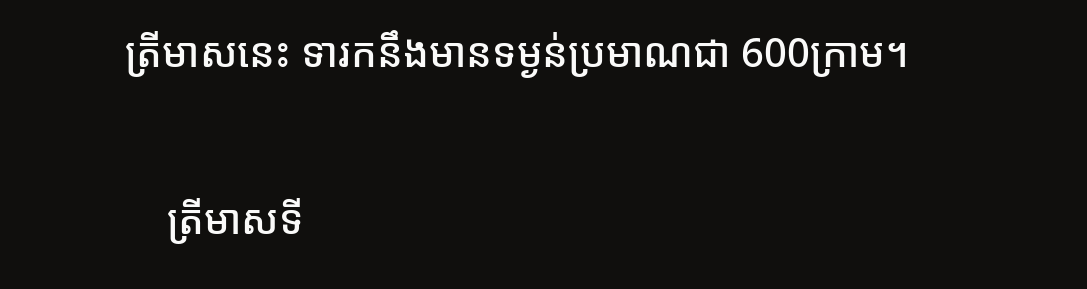ត្រីមាសនេះ ទារកនឹងមានទម្ងន់ប្រមាណជា 600ក្រាម។

    ត្រីមាសទី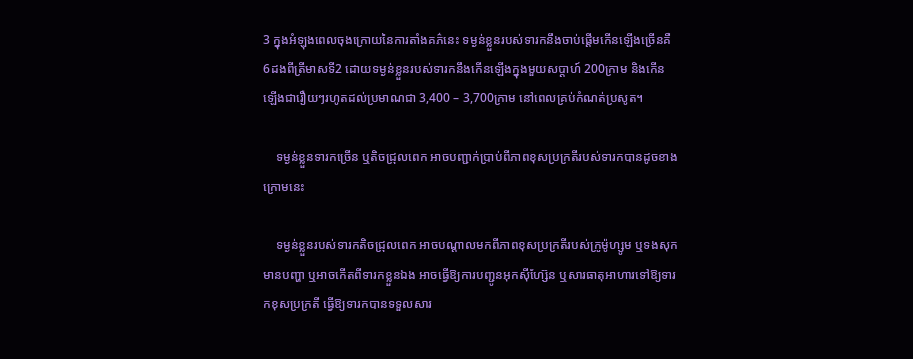3 ក្នុងអំឡុងពេលចុងក្រោយនៃការតាំងគភ៌នេះ ទម្ងន់ខ្លួនរបស់ទារកនឹងចាប់ផ្ដើមកើនឡើងច្រើនគឺ 6ដងពីត្រីមាសទី2 ដោយទម្ងន់ខ្លួនរបស់ទារកនឹងកើនឡើងក្នុងមួយសប្ដាហ៍ 200ក្រាម និងកើនឡើងជារឿយៗរហូតដល់ប្រមាណជា 3,400 – 3,700ក្រាម នៅពេលគ្រប់កំណត់ប្រសូត។

    ទម្ងន់ខ្លួនទារកច្រើន ឬតិចជ្រុលពេក អាចបញ្ជាក់ប្រាប់ពីភាពខុសប្រក្រតីរបស់ទារកបានដូចខាងក្រោមនេះ

    ទម្ងន់ខ្លួនរបស់ទារកតិចជ្រុលពេក អាចបណ្ដាលមកពីភាពខុសប្រក្រតីរបស់ក្រូម៉ូហ្សូម ឬទងសុកមានបញ្ហា ឬអាចកើតពីទារកខ្លួនឯង អាចធ្វើឱ្យការបញ្ជូនអុកស៊ីហ្ស៊ែន ឬសារធាតុអាហារទៅឱ្យទារកខុសប្រក្រតី ធ្វើឱ្យទារកបានទទួលសារ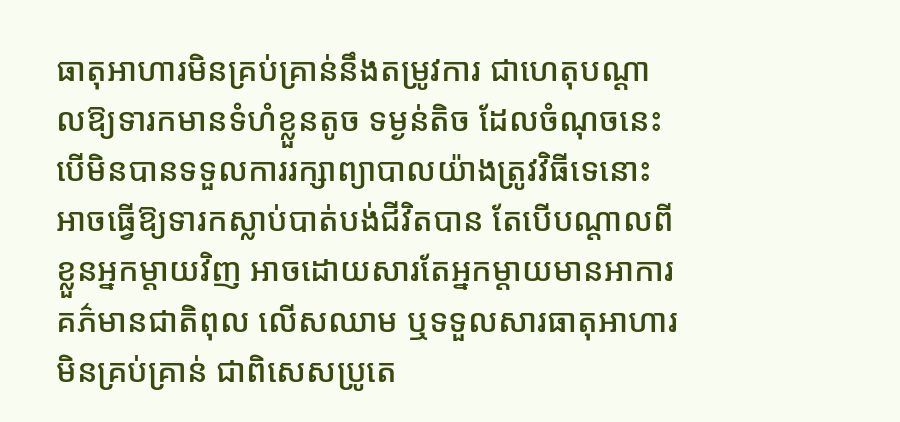ធាតុអាហារមិនគ្រប់គ្រាន់នឹងតម្រូវការ ជាហេតុបណ្ដាលឱ្យទារកមានទំហំខ្លួនតូច ទម្ងន់តិច ដែលចំណុចនេះបើមិនបានទទួលការរក្សាព្យាបាលយ៉ាងត្រូវវិធីទេនោះ អាចធ្វើឱ្យទារកស្លាប់បាត់បង់ជីវិតបាន តែបើបណ្ដាលពីខ្លួនអ្នកម្ដាយវិញ អាចដោយសារតែអ្នកម្ដាយមានអាការគភ៌មានជាតិពុល លើសឈាម ឬទទួលសារធាតុអាហារមិនគ្រប់គ្រាន់ ជាពិសេសប្រូតេ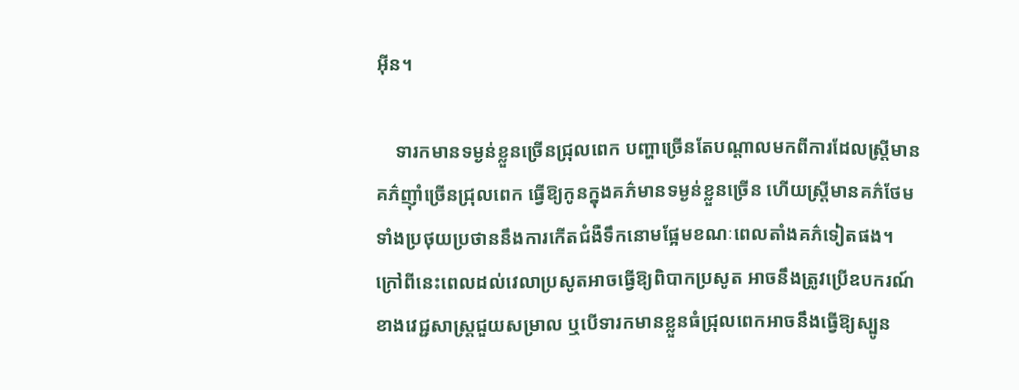អ៊ីន។

    ទារកមានទម្ងន់ខ្លួនច្រើនជ្រុលពេក បញ្ហាច្រើនតែបណ្ដាលមកពីការដែលស្រ្តីមានគភ៌ញ៉ាំច្រើនជ្រុលពេក ធ្វើឱ្យកូនក្នុងគភ៌មានទម្ងន់ខ្លួនច្រើន ហើយស្រ្តីមានគភ៌ថែមទាំងប្រថុយប្រថាននឹងការកើតជំងឺទឹកនោមផ្អែមខណៈពេលតាំងគភ៌ទៀតផង។ ក្រៅពីនេះពេលដល់វេលាប្រសូតអាចធ្វើឱ្យពិបាកប្រសូត អាចនឹងត្រូវប្រើឧបករណ៍ខាងវេជ្ជសាស្រ្តជួយសម្រាល ឬបើទារកមានខ្លួនធំជ្រុលពេកអាចនឹងធ្វើឱ្យស្បូន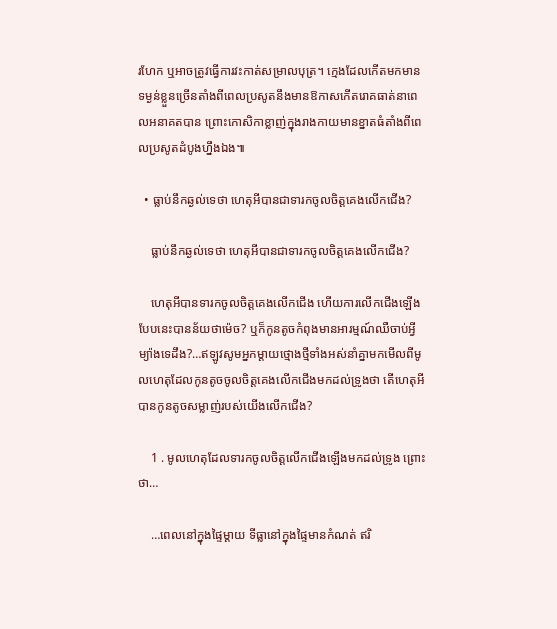រហែក ឬអាចត្រូវធ្វើការវះកាត់សម្រាលបុត្រ។ ក្មេងដែលកើតមកមានទម្ងន់ខ្លួនច្រើនតាំងពីពេលប្រសូតនឹងមានឱកាសកើតរោគធាត់នាពេលអនាគតបាន ព្រោះកោសិកាខ្លាញ់ក្នុងរាងកាយមានខ្នាតធំតាំងពីពេលប្រសូតដំបូងហ្នឹងឯង៕

  • ធ្លាប់នឹកឆ្ងល់ទេថា ហេតុអីបានជាទារកចូលចិត្តគេងលើកជើង?

    ធ្លាប់នឹកឆ្ងល់ទេថា ហេតុអីបានជាទារកចូលចិត្តគេងលើកជើង?

    ហេតុអីបានទារកចូលចិត្តគេងលើកជើង ហើយការលើកជើងឡើងបែបនេះបានន័យថាម៉េច? ឬក៏កូនតូចកំពុងមានអារម្មណ៍ឈឺចាប់អ្វីម្យ៉ាងទេដឹង?…ឥឡូវសូមអ្នកម្ដាយថ្មោងថ្មីទាំងអស់នាំគ្នាមកមើលពីមូលហេតុដែលកូនតូចចូលចិត្តគេងលើកជើងមកដល់ទ្រូងថា តើហេតុអីបានកូនតូចសម្លាញ់របស់យើងលើកជើង?

    1 . មូលហេតុដែលទារកចូលចិត្តលើកជើងឡើងមកដល់ទ្រូង ព្រោះថា…

    …ពេលនៅក្នុងផ្ទៃម្ដាយ ទីធ្លានៅក្នុងផ្ទៃមានកំណត់ ឥរិ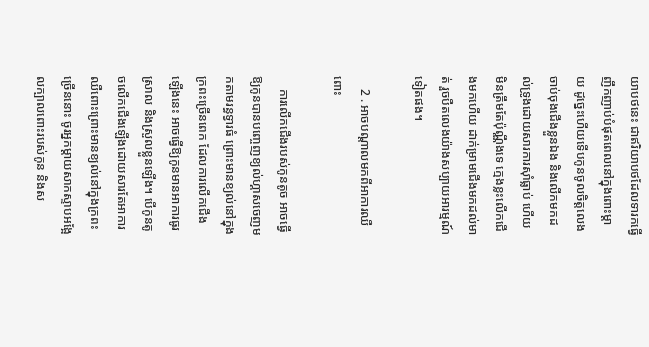យាបថនេះ ជាឥរិយាបថដែលទារកធ្វើញឹកញាប់បំផុតពេលនៅក្នុងពោះម្ដាយ ដូច្នេះហើយទើបកូនចូលចិត្តលេងចាប់ចុងជើងខ្លួនឯង និងលើកមកដល់ទ្រូងដោយសារការស៊ាំធ្លាប់ ហើយមិនត្រឹមតែប៉ុណ្ណឹងទេ ក្មេងខ្លះលើកជើងមកហើយ ដាក់ម្រាមជើងមកដល់មាត់ រួចបឺតលេងយ៉ាងសប្បាយអារម្មណ៍ទៀតផង។

    2 . អាចបណ្ដាលមកពីអាការឈឺពោះ

    ការលើកជើងរបស់កូនតូច អាចធ្វើឱ្យកូនបានបញ្ចេញខ្យល់ហ្គាសចេញមកតាមរន្ធទ្វារធំ ព្រោះមានខ្យល់នៅក្នុងក្រពះច្រើនពេក ដែលការលើកជើងឡើងនេះ អាចធ្វើឱ្យកូនមានអាការធូរស្រាល និងស្រួលខ្លួនឡើង។ បើកូនតូចលើកជើងឡើងដោយសារតែអាការឈឺពោះព្រោះមានខ្យល់នៅក្នុងក្រពះច្រើននោះ ចូរអ្នកម្ដាយសាកស្ទាបអង្អែលក្បាលពោះរបស់កូន និងស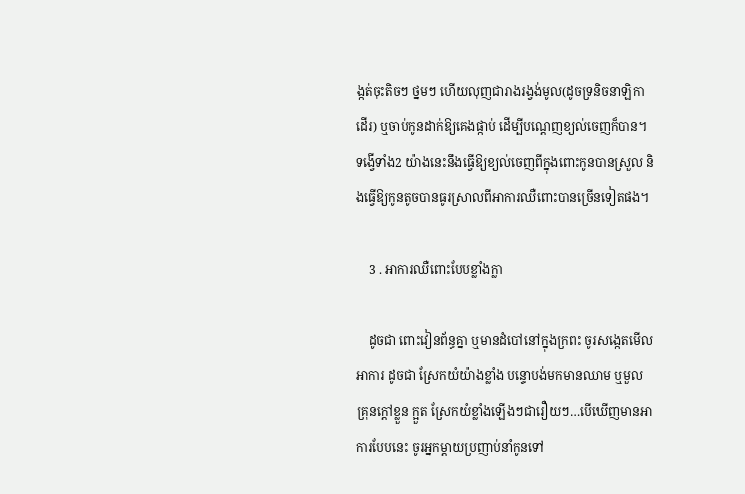ង្កត់ចុះតិចៗ ថ្នមៗ ហើយលុញជារាងរង្វង់មូល(ដូចទ្រនិចនាឡិកាដើរ) ឬចាប់កូនដាក់ឱ្យគេងផ្កាប់ ដើម្បីបណ្ដេញខ្យល់ចេញក៏បាន។ ទង្វើទាំង2 យ៉ាងនេះនឹងធ្វើឱ្យខ្យល់ចេញពីក្នុងពោះកូនបានស្រួល និងធ្វើឱ្យកូនតូចបានធូរស្រាលពីអាការឈឺពោះបានច្រើនទៀតផង។

    3 . អាការឈឺពោះបែបខ្លាំងក្លា

    ដូចជា ពោះវៀនព័ន្ធគ្នា ឬមានដំបៅនៅក្នុងក្រពះ ចូរសង្កេតមើលអាការ ដូចជា ស្រែកយំយ៉ាងខ្លាំង បន្ទោបង់មកមានឈាម ឬមួល គ្រុនក្ដៅខ្លួន ក្អួត ស្រែកយំខ្លាំងឡើងៗជារឿយៗ…បើឃើញមានអាការបែបនេះ ចូរអ្នកម្ដាយប្រញាប់នាំកូនទៅ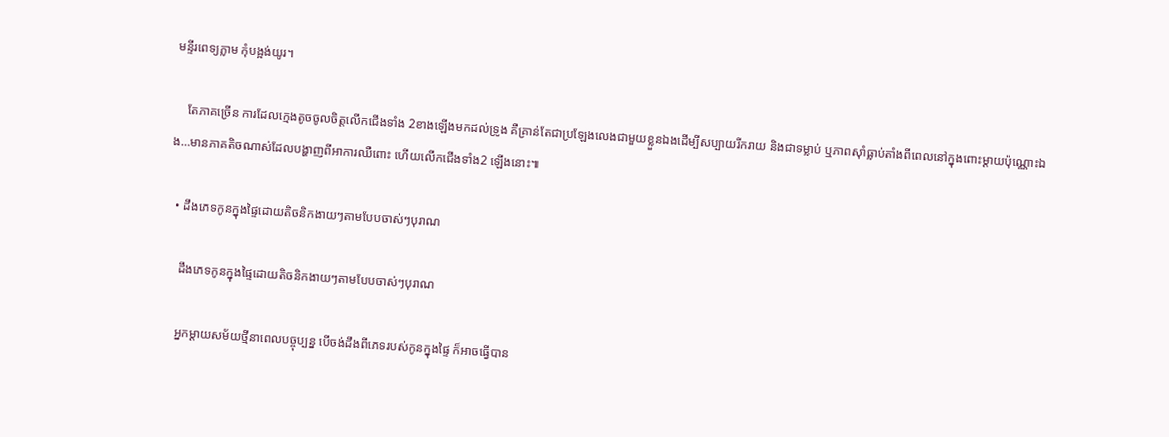មន្ទីរពេទ្យភ្លាម កុំបង្អង់យូរ។

    តែភាគច្រើន ការដែលក្មេងតូចចូលចិត្តលើកជើងទាំង 2ខាងឡើងមកដល់ទ្រូង គឺគ្រាន់តែជាប្រឡែងលេងជាមួយខ្លួនឯងដើម្បីសប្បាយរីករាយ និងជាទម្លាប់ ឬភាពស៊ាំធ្លាប់តាំងពីពេលនៅក្នុងពោះម្ដាយប៉ុណ្ណោះឯង…មានភាគតិចណាស់ដែលបង្ហាញពីអាការឈឺពោះ ហើយលើកជើងទាំង2 ឡើងនោះ៕

  • ដឹងភេទកូនក្នុងផ្ទៃដោយតិចនិកងាយៗតាមបែបចាស់ៗបុរាណ

    ដឹងភេទកូនក្នុងផ្ទៃដោយតិចនិកងាយៗតាមបែបចាស់ៗបុរាណ

    អ្នកម្ដាយសម័យថ្មីនាពេលបច្ចុប្បន្ន បើចង់ដឹងពីភេទរបស់កូនក្នុងផ្ទៃ ក៏អាចធ្វើបាន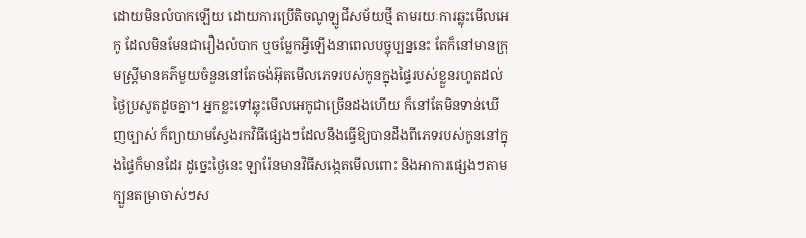ដោយមិនលំបាកឡើយ ដោយការប្រើតិចណូឡូជីសម័យថ្មី តាមរយៈការឆ្លុះមើលអេកូ ដែលមិនមែនជារឿងលំបាក ឬចម្លែកអ្វីឡើងនាពេលបច្ចុប្បន្ននេះ តែក៏នៅមានក្រុមស្រ្តីមានគភ៌មួយចំនួននៅតែចង់អ៊ុតមើលភេទរបស់កូនក្នុងផ្ទៃរបស់ខ្លួនរហូតដល់ថ្ងៃប្រសូតដូចគ្នា។ អ្នកខ្លះទៅឆ្លុះមើលអេកូជាច្រើនដងហើយ ក៏នៅតែមិនទាន់ឃើញច្បាស់ ក៏ព្យាយាមស្វែងរកវិធីផ្សេងៗដែលនឹងធ្វើឱ្យបានដឹងពីភេទរបស់កូននៅក្នុងផ្ទៃក៏មានដែរ ដូច្នេះថ្ងៃនេះ ឡារ៉ែនមានវិធីសង្កេតមើលពោះ និងអាការផ្សេងៗតាមក្បួនតម្រាចាស់ៗស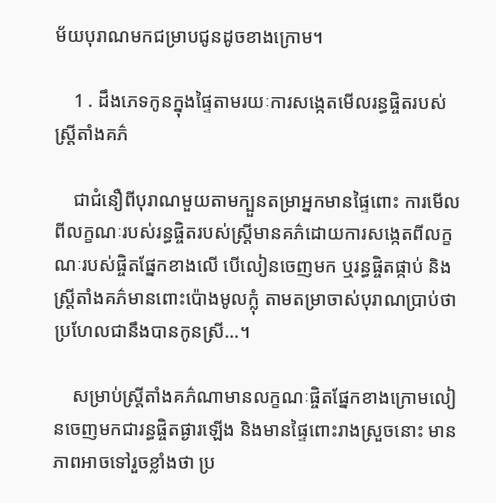ម័យបុរាណមកជម្រាបជូនដូចខាងក្រោម។

    1 . ដឹងភេទកូនក្នុងផ្ទៃតាមរយៈការសង្កេតមើលរន្ធផ្ចិតរបស់ស្រ្តីតាំងគភ៌

    ជាជំនឿពីបុរាណមួយតាមក្បួនតម្រាអ្នកមានផ្ទៃពោះ ការមើលពីលក្ខណៈរបស់រន្ធផ្ចិតរបស់ស្រ្តីមានគភ៌ដោយការសង្កេតពីលក្ខណៈរបស់ផ្ចិតផ្នែកខាងលើ បើលៀនចេញមក ឬរន្ធផ្ចិតផ្កាប់ និងស្រ្តីតាំងគភ៌មានពោះប៉ោងមូលក្លុំ តាមតម្រាចាស់បុរាណប្រាប់ថា ប្រហែលជានឹងបានកូនស្រី…។

    សម្រាប់ស្រ្តីតាំងគភ៌ណាមានលក្ខណៈផ្ចិតផ្នែកខាងក្រោមលៀនចេញមកជារន្ធផ្ចិតផ្ងារឡើង និងមានផ្ទៃពោះរាងស្រួចនោះ មានភាពអាចទៅរួចខ្លាំងថា ប្រ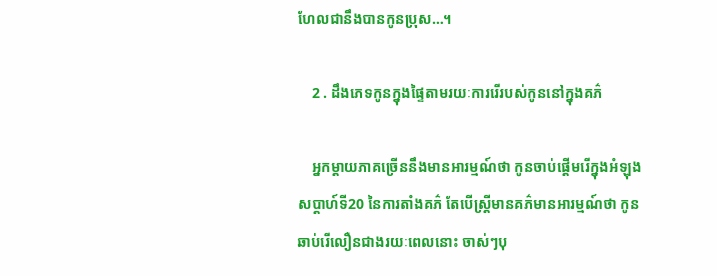ហែលជានឹងបានកូនប្រុស…។

    2 . ដឹងភេទកូនក្នុងផ្ទៃតាមរយៈការរើរបស់កូននៅក្នុងគភ៌

    អ្នកម្ដាយភាគច្រើននឹងមានអារម្មណ៍ថា កូនចាប់ផ្ដើមរើក្នុងអំឡុងសប្ដាហ៍ទី20 នៃការតាំងគភ៌ តែបើស្រ្តីមានគភ៌មានអារម្មណ៍ថា កូនឆាប់រើលឿនជាងរយៈពេលនោះ ចាស់ៗបុ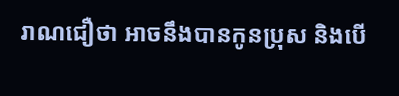រាណជឿថា អាចនឹងបានកូនប្រុស និងបើ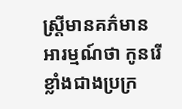ស្រ្តីមានគភ៌មានអារម្មណ៍ថា កូនរើខ្លាំងជាងប្រក្រ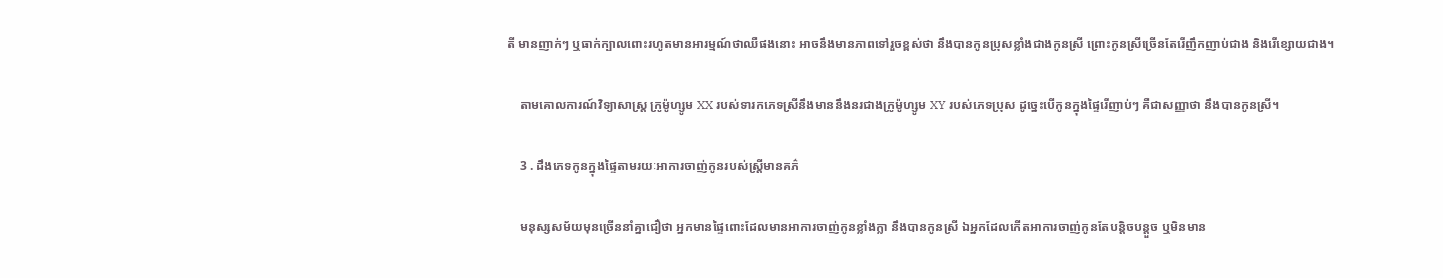តី មានញាក់ៗ ឬធាក់ក្បាលពោះរហូតមានអារម្មណ៍ថាឈឺផងនោះ អាចនឹងមានភាពទៅរួចខ្ពស់ថា នឹងបានកូនប្រុសខ្លាំងជាងកូនស្រី ព្រោះកូនស្រីច្រើនតែរើញឹកញាប់ជាង និងរើខ្សោយជាង។

    តាមគោលការណ៍វិទ្យាសាស្រ្ត ក្រូម៉ូហ្សូម XX របស់ទារកភេទស្រីនឹងមាននឹងនរជាងក្រូម៉ូហ្សូម XY របស់ភេទប្រុស ដូច្នេះបើកូនក្នុងផ្ទៃរើញាប់ៗ គឺជាសញ្ញាថា នឹងបានកូនស្រី។

    3 . ដឹងភេទកូនក្នុងផ្ទៃតាមរយៈអាការចាញ់កូនរបស់ស្រ្តីមានគភ៌

    មនុស្សសម័យមុនច្រើននាំគ្នាជឿថា អ្នកមានផ្ទៃពោះដែលមានអាការចាញ់កូនខ្លាំងក្លា នឹងបានកូនស្រី ឯអ្នកដែលកើតអាការចាញ់កូនតែបន្តិចបន្តួច ឬមិនមាន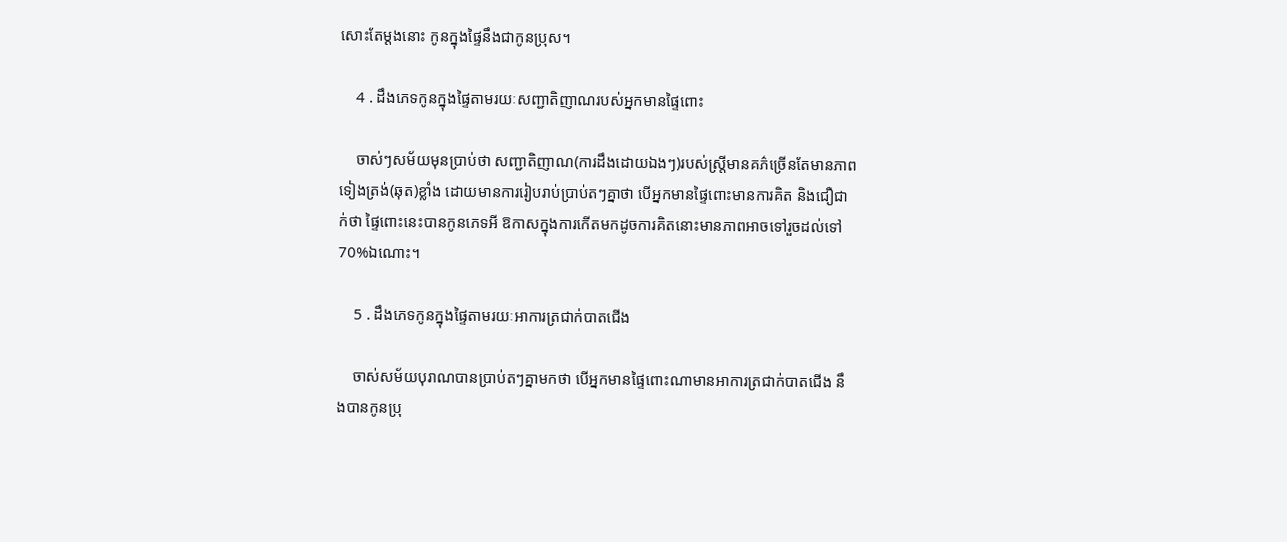សោះតែម្ដងនោះ កូនក្នុងផ្ទៃនឹងជាកូនប្រុស។

    4 . ដឹងភេទកូនក្នុងផ្ទៃតាមរយៈសញ្ជាតិញាណរបស់អ្នកមានផ្ទៃពោះ

    ចាស់ៗសម័យមុនប្រាប់ថា សញ្ជាតិញាណ(ការដឹងដោយឯងៗ)របស់ស្រ្តីមានគភ៌ច្រើនតែមានភាពទៀងត្រង់(ឆុត)ខ្លាំង ដោយមានការរៀបរាប់ប្រាប់តៗគ្នាថា បើអ្នកមានផ្ទៃពោះមានការគិត និងជឿជាក់ថា ផ្ទៃពោះនេះបានកូនភេទអី ឱកាសក្នុងការកើតមកដូចការគិតនោះមានភាពអាចទៅរួចដល់ទៅ 70%ឯណោះ។

    5 . ដឹងភេទកូនក្នុងផ្ទៃតាមរយៈអាការត្រជាក់បាតជើង

    ចាស់សម័យបុរាណបានប្រាប់តៗគ្នាមកថា បើអ្នកមានផ្ទៃពោះណាមានអាការត្រជាក់បាតជើង នឹងបានកូនប្រុ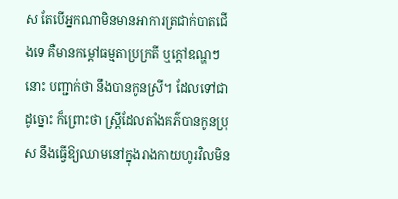ស តែបើអ្នកណាមិនមានអាការត្រជាក់បាតជើងទេ គឺមានកម្ដៅធម្មតាប្រក្រតី ឬក្ដៅឧណ្ហៗនោះ បញ្ជាក់ថា នឹងបានកូនស្រី។ ដែលទៅជាដូច្នោះ ក៏ព្រោះថា ស្រ្តីដែលតាំងគភ៌បានកូនប្រុស នឹងធ្វើឱ្យឈាមនៅក្នុងរាងកាយហូរវិលមិន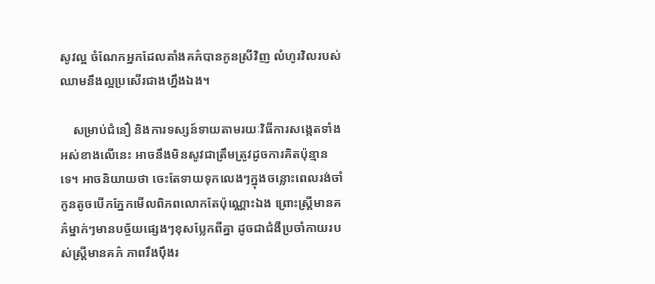សូវល្អ ចំណែកអ្នកដែលតាំងគភ៌បានកូនស្រីវិញ លំហូរវិលរបស់ឈាមនឹងល្អប្រសើរជាងហ្នឹងឯង។

    សម្រាប់ជំនឿ និងការទស្សន៍ទាយតាមរយៈវិធីការសង្កេតទាំងអស់ខាងលើនេះ អាចនឹងមិនសូវជាត្រឹមត្រូវដូចការគិតប៉ុន្មានទេ។ អាចនិយាយថា ចេះតែទាយទុកលេងៗក្នុងចន្លោះពេលរង់ចាំកូនតូចបើកភ្នែកមើលពិភពលោកតែប៉ុណ្ណោះឯង ព្រោះស្រ្តីមានគភ៌ម្នាក់ៗមានបច្ច័យផ្សេងៗខុសប្លែកពីគ្នា ដូចជាជំងឺប្រចាំកាយរបស់ស្រ្តីមានគភ៌ ភាពរឹងប៉ឹងរ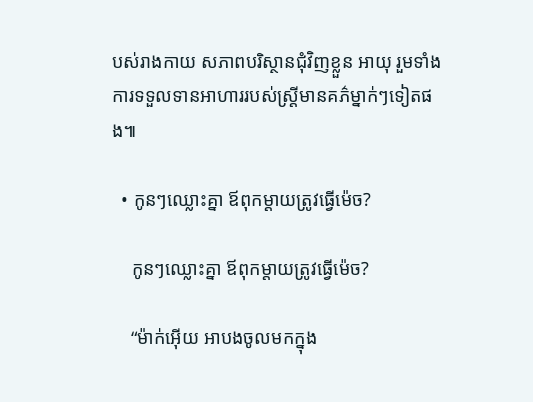បស់រាងកាយ សភាពបរិស្ថានជុំវិញខ្លួន អាយុ រួមទាំងការទទួលទានអាហាររបស់ស្រ្តីមានគភ៌ម្នាក់ៗទៀតផង៕

  • កូនៗឈ្លោះគ្នា ឪពុកម្ដាយត្រូវធ្វើម៉េច?

    កូនៗឈ្លោះគ្នា ឪពុកម្ដាយត្រូវធ្វើម៉េច?

    “ម៉ាក់អ៊ើយ អាបងចូលមកក្នុង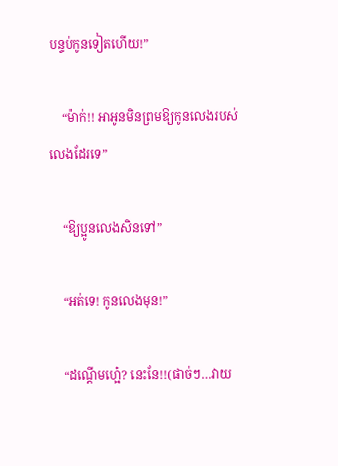បន្ទប់កូនទៀតហើយ!”

    “ម៉ាក់!! អាអូនមិនព្រមឱ្យកូនលេងរបស់លេងដែរទេ”

    “ឱ្យប្អូនលេងសិនទៅ”

    “អត់ទេ! កូនលេងមុន!”

    “ដណ្ដើមហ្អេ៎? នេះនែ!!(ផាច់ៗ…វាយ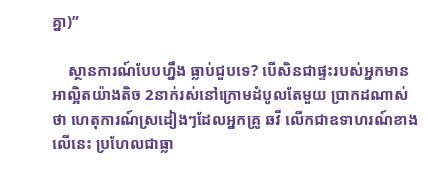គ្នា)”

    ស្ថានការណ៍បែបហ្នឹង ធ្លាប់ជួបទេ? បើសិនជាផ្ទះរបស់អ្នកមានអាល្អិតយ៉ាងតិច 2នាក់រស់នៅក្រោមដំបូលតែមួយ ប្រាកដណាស់ថា ហេតុការណ៍ស្រដៀងៗដែលអ្នកគ្រូ ឆវី លើកជាឧទាហរណ៍ខាងលើនេះ ប្រហែលជាធ្លា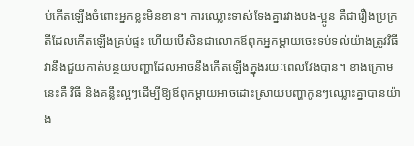ប់កើតឡើងចំពោះអ្នកខ្លះមិនខាន។ ការឈ្លោះទាស់ទែងគ្នារវាងបង-ប្អូន គឺជារឿងប្រក្រតីដែលកើតឡើងគ្រប់ផ្ទះ ហើយបើសិនជាលោកឪពុកអ្នកម្ដាយចេះទប់ទល់យ៉ាងត្រូវវិធី វានឹងជួយកាត់បន្ថយបញ្ហាដែលអាចនឹងកើតឡើងក្នុងរយៈពេលវែងបាន។ ខាងក្រោមនេះគឺ វិធី និងគន្លឹះល្អៗដើម្បីឱ្យឪពុកម្ដាយអាចដោះស្រាយបញ្ហាកូនៗឈ្លោះគ្នាបានយ៉ាង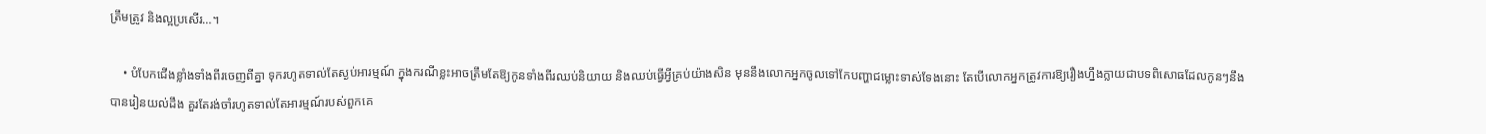ត្រឹមត្រូវ និងល្អប្រសើរ…។

    • បំបែកជើងខ្លាំងទាំងពីរចេញពីគ្នា ទុករហូតទាល់តែស្ងប់អារម្មណ៍ ក្នុងករណីខ្លះអាចត្រឹមតែឱ្យកូនទាំងពីរឈប់និយាយ និងឈប់ធ្វើអ្វីគ្រប់យ៉ាងសិន មុននឹងលោកអ្នកចូលទៅកែបញ្ហាជម្លោះទាស់ទែងនោះ តែបើលោកអ្នកត្រូវការឱ្យរឿងហ្នឹងក្លាយជាបទពិសោធដែលកូនៗនឹងបានរៀនយល់ដឹង គួរតែរង់ចាំរហូតទាល់តែអារម្មណ៍របស់ពួកគេ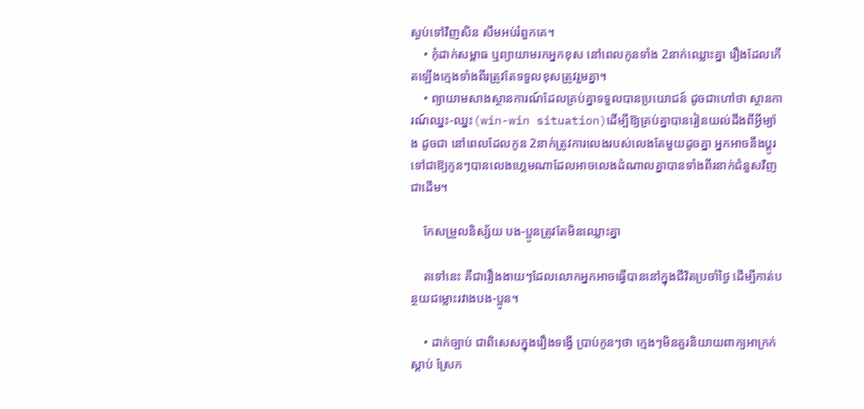ស្ងប់ទៅវិញសិន សឹមអប់រំពួកគេ។
    • កុំដាក់សម្ពាធ ឬព្យាយាមរកអ្នកខុស នៅពេលកូនទាំង 2នាក់ឈ្លោះគ្នា រឿងដែលកើតឡើងក្មេងទាំងពីរត្រូវតែទទួលខុសត្រូវរួមគ្នា។
    • ព្យាយាមសាងស្ថានការណ៍ដែលគ្រប់គ្នាទទួលបានប្រយោជន៍ ដូចជាហៅថា ស្ថានការណ៍ឈ្នះ-ឈ្នះ(win-win situation)ដើម្បីឱ្យគ្រប់គ្នាបានរៀនយល់ដឹងពីអ្វីម្យ៉ាង ដូចជា នៅពេលដែលកូន 2នាក់ត្រូវការលេងរបស់លេងតែមួយដូចគ្នា អ្នកអាចនឹងប្ដូរទៅជាឱ្យកូនៗបានលេងហ្គេមណាដែលអាចលេងដំណាលគ្នាបានទាំងពីរនាក់ជំនួសវិញ ជាដើម។

    កែសម្រួលនិស្ស័យ បង-ប្អូនត្រូវតែមិនឈ្លោះគ្នា

    តទៅនេះ គឺជារឿងងាយៗដែលលោកអ្នកអាចធ្វើបាននៅក្នុងជីវិតប្រចាំថ្ងៃ ដើម្បីកាត់បន្ថយជម្លោះរវាងបង-ប្អូន។

    • ដាក់ច្បាប់ ជាពិសេសក្នុងរឿងទង្វើ ប្រាប់កូនៗថា ក្មេងៗមិនគួរនិយាយពាក្យអាក្រក់ស្ដាប់ ស្រែក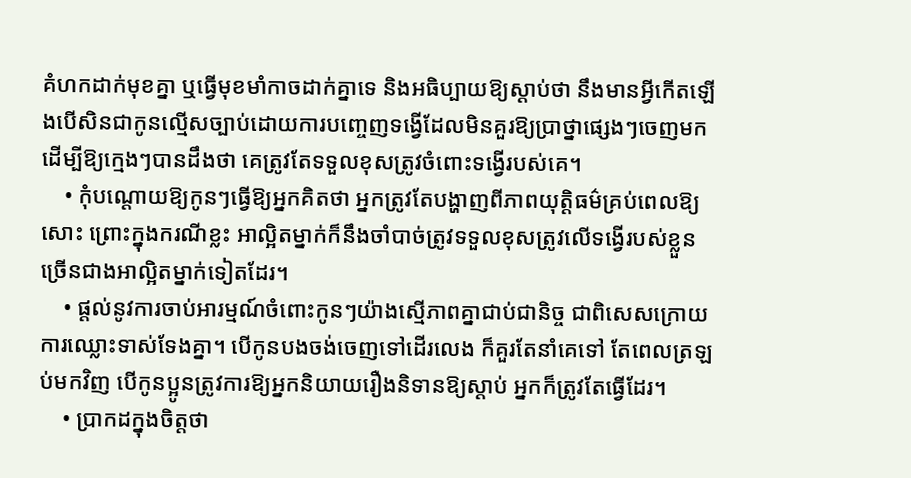គំហកដាក់មុខគ្នា ឬធ្វើមុខមាំកាចដាក់គ្នាទេ និងអធិប្បាយឱ្យស្ដាប់ថា នឹងមានអ្វីកើតឡើងបើសិនជាកូនល្មើសច្បាប់ដោយការបញ្ចេញទង្វើដែលមិនគួរឱ្យប្រាថ្នាផ្សេងៗចេញមក ដើម្បីឱ្យក្មេងៗបានដឹងថា គេត្រូវតែទទួលខុសត្រូវចំពោះទង្វើរបស់គេ។
    • កុំបណ្ដោយឱ្យកូនៗធ្វើឱ្យអ្នកគិតថា អ្នកត្រូវតែបង្ហាញពីភាពយុត្តិធម៌គ្រប់ពេលឱ្យសោះ ព្រោះក្នុងករណីខ្លះ អាល្អិតម្នាក់ក៏នឹងចាំបាច់ត្រូវទទួលខុសត្រូវលើទង្វើរបស់ខ្លួនច្រើនជាងអាល្អិតម្នាក់ទៀតដែរ។
    • ផ្ដល់នូវការចាប់អារម្មណ៍ចំពោះកូនៗយ៉ាងស្មើភាពគ្នាជាប់ជានិច្ច ជាពិសេសក្រោយការឈ្លោះទាស់ទែងគ្នា។ បើកូនបងចង់ចេញទៅដើរលេង ក៏គួរតែនាំគេទៅ តែពេលត្រឡប់មកវិញ បើកូនប្អូនត្រូវការឱ្យអ្នកនិយាយរឿងនិទានឱ្យស្ដាប់ អ្នកក៏ត្រូវតែធ្វើដែរ។
    • ប្រាកដក្នុងចិត្តថា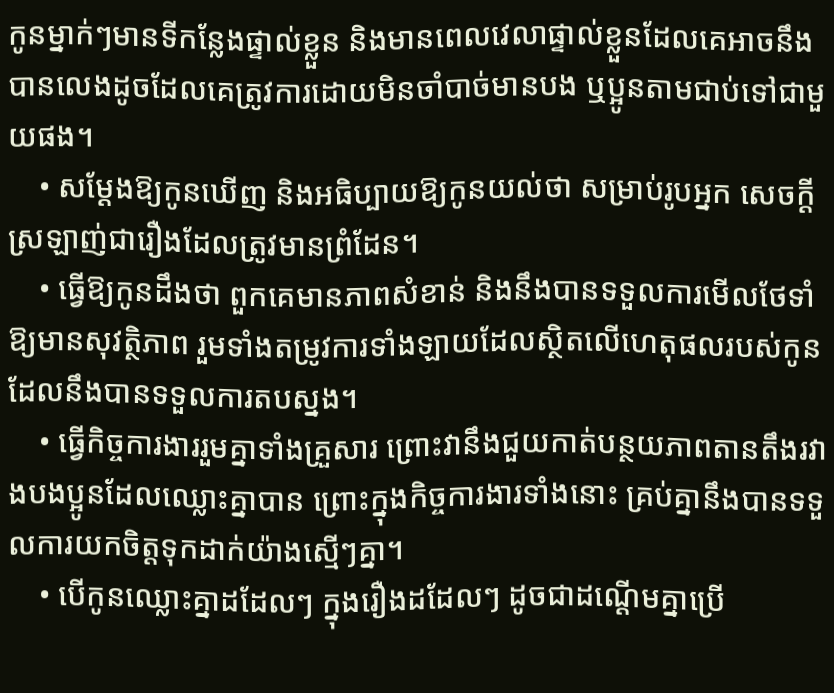កូនម្នាក់ៗមានទីកន្លែងផ្ទាល់ខ្លួន និងមានពេលវេលាផ្ទាល់ខ្លួនដែលគេអាចនឹងបានលេងដូចដែលគេត្រូវការដោយមិនចាំបាច់មានបង ឬប្អូនតាមជាប់ទៅជាមួយផង។
    • សម្ដែងឱ្យកូនឃើញ និងអធិប្បាយឱ្យកូនយល់ថា សម្រាប់រូបអ្នក សេចក្ដីស្រឡាញ់ជារឿងដែលត្រូវមានព្រំដែន។
    • ធ្វើឱ្យកូនដឹងថា ពួកគេមានភាពសំខាន់ និងនឹងបានទទួលការមើលថែទាំឱ្យមានសុវត្ថិភាព រួមទាំងតម្រូវការទាំងឡាយដែលស្ថិតលើហេតុផលរបស់កូនដែលនឹងបានទទួលការតបស្នង។
    • ធ្វើកិច្ចការងាររួមគ្នាទាំងគ្រួសារ ព្រោះវានឹងជួយកាត់បន្ថយភាពតានតឹងរវាងបងប្អូនដែលឈ្លោះគ្នាបាន ព្រោះក្នុងកិច្ចការងារទាំងនោះ គ្រប់គ្នានឹងបានទទួលការយកចិត្តទុកដាក់យ៉ាងស្មើៗគ្នា។
    • បើកូនឈ្លោះគ្នាដដែលៗ ក្នុងរឿងដដែលៗ ដូចជាដណ្ដើមគ្នាប្រើ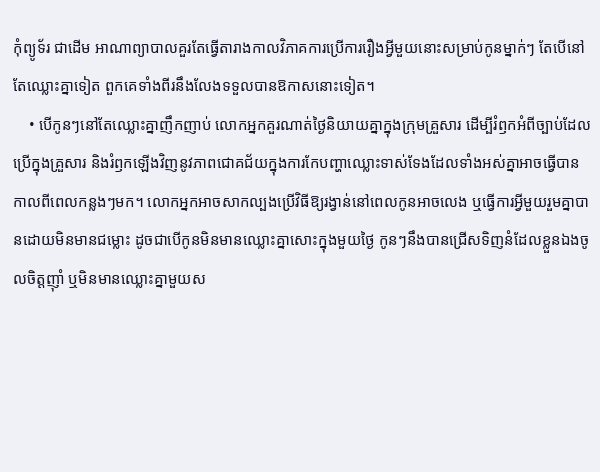កុំព្យូទ័រ ជាដើម អាណាព្យាបាលគួរតែធ្វើតារាងកាលវិភាគការប្រើការរឿងអ្វីមួយនោះសម្រាប់កូនម្នាក់ៗ តែបើនៅតែឈ្លោះគ្នាទៀត ពួកគេទាំងពីរនឹងលែងទទួលបានឱកាសនោះទៀត។
    • បើកូនៗនៅតែឈ្លោះគ្នាញឹកញាប់ លោកអ្នកគួរណាត់ថ្ងៃនិយាយគ្នាក្នុងក្រុមគ្រួសារ ដើម្បីរំឭកអំពីច្បាប់ដែលប្រើក្នុងគ្រួសារ និងរំឭកឡើងវិញនូវភាពជោគជ័យក្នុងការកែបញ្ហាឈ្លោះទាស់ទែងដែលទាំងអស់គ្នាអាចធ្វើបានកាលពីពេលកន្លងៗមក។ លោកអ្នកអាចសាកល្បងប្រើវិធីឱ្យរង្វាន់នៅពេលកូនអាចលេង ឬធ្វើការអ្វីមួយរួមគ្នាបានដោយមិនមានជម្លោះ ដូចជាបើកូនមិនមានឈ្លោះគ្នាសោះក្នុងមួយថ្ងៃ កូនៗនឹងបានជ្រើសទិញនំដែលខ្លួនឯងចូលចិត្តញ៉ាំ ឬមិនមានឈ្លោះគ្នាមួយស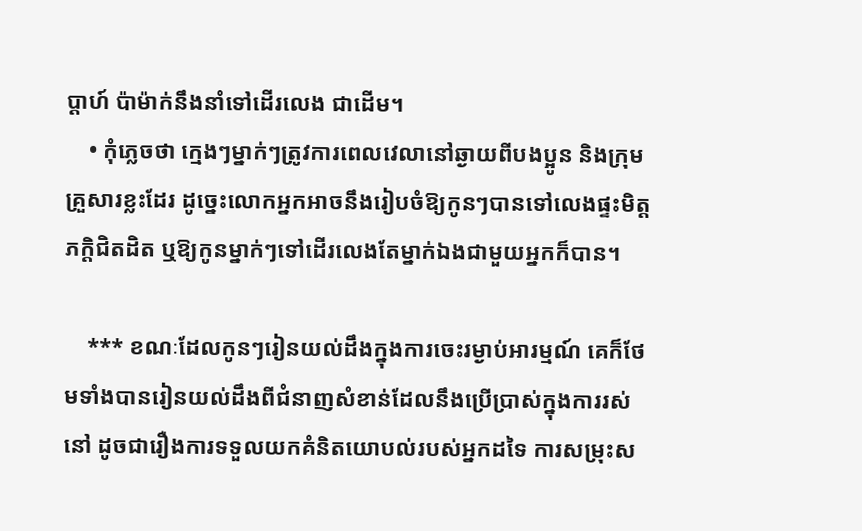ប្ដាហ៍ ប៉ាម៉ាក់នឹងនាំទៅដើរលេង ជាដើម។
    • កុំភ្លេចថា ក្មេងៗម្នាក់ៗត្រូវការពេលវេលានៅឆ្ងាយពីបងប្អូន និងក្រុមគ្រួសារខ្លះដែរ ដូច្នេះលោកអ្នកអាចនឹងរៀបចំឱ្យកូនៗបានទៅលេងផ្ទះមិត្តភក្តិជិតដិត ឬឱ្យកូនម្នាក់ៗទៅដើរលេងតែម្នាក់ឯងជាមួយអ្នកក៏បាន។

    *** ខណៈដែលកូនៗរៀនយល់ដឹងក្នុងការចេះរម្ងាប់អារម្មណ៍ គេក៏ថែមទាំងបានរៀនយល់ដឹងពីជំនាញសំខាន់ដែលនឹងប្រើប្រាស់ក្នុងការរស់នៅ ដូចជារឿងការទទួលយកគំនិតយោបល់របស់អ្នកដទៃ ការសម្រុះស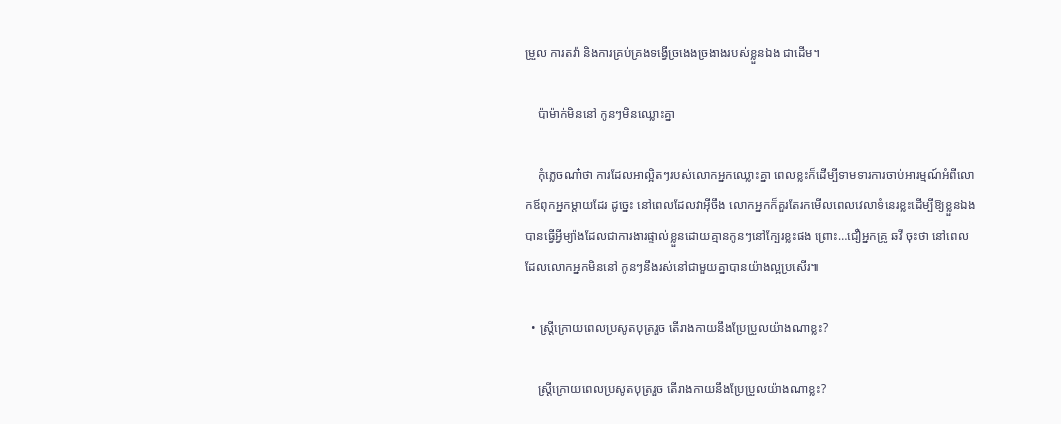ម្រួល ការតវ៉ា និងការគ្រប់គ្រងទង្វើច្រងេងច្រងាងរបស់ខ្លួនឯង ជាដើម។

    ប៉ាម៉ាក់មិននៅ កូនៗមិនឈ្លោះគ្នា

    កុំភ្លេចណា៎ថា ការដែលអាល្អិតៗរបស់លោកអ្នកឈ្លោះគ្នា ពេលខ្លះក៏ដើម្បីទាមទារការចាប់អារម្មណ៍អំពីលោកឪពុកអ្នកម្ដាយដែរ ដូច្នេះ នៅពេលដែលវាអ៊ីចឹង លោកអ្នកក៏គួរតែរកមើលពេលវេលាទំនេរខ្លះដើម្បីឱ្យខ្លួនឯងបានធ្វើអ្វីម្យ៉ាងដែលជាការងារផ្ទាល់ខ្លួនដោយគ្មានកូនៗនៅក្បែរខ្លះផង ព្រោះ…ជឿអ្នកគ្រូ ឆវី ចុះថា នៅពេលដែលលោកអ្នកមិននៅ កូនៗនឹងរស់នៅជាមួយគ្នាបានយ៉ាងល្អប្រសើរ៕

  • ស្រ្តីក្រោយពេលប្រសូតបុត្ររួច តើរាងកាយនឹងប្រែប្រួលយ៉ាងណាខ្លះ?

    ស្រ្តីក្រោយពេលប្រសូតបុត្ររួច តើរាងកាយនឹងប្រែប្រួលយ៉ាងណាខ្លះ?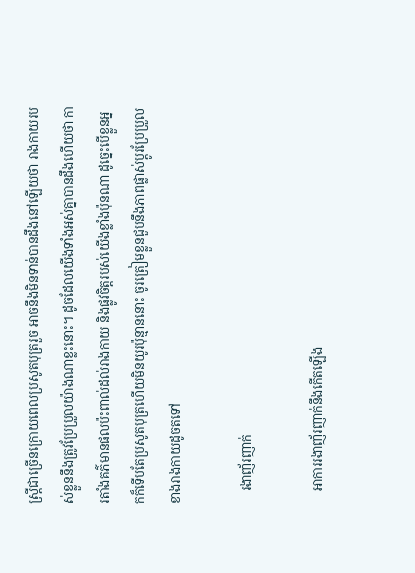ស្រ្តីជាច្រើនក្រោយពេលប្រសូតបុត្ររួច អាចនឹងមិនទាន់បានដឹងនៅឡើយថា រាងកាយរបស់ខ្លួននឹងត្រូវប្រែប្រួលយ៉ាងណាខ្លះនោះ។ ដូចដែលយើងទាំងអស់គ្នាបានដឹងហើយថា ការតាំងគភ៌មានផលប៉ះពាល់ដល់រាងកាយ និងផ្លូវចិត្តរបស់យើងខ្លាំងប៉ុនណា ដូច្នេះបើខ្លួនអ្នកក៏ទើបតែប្រសូតបុត្រហើយមិនយូរប៉ុន្មាននោះ ចូរត្រៀមខ្លួនជួបនឹងភាពផ្លាស់ប្ដូរប្រែប្រួលខាងរាងកាយដូចតទៅ

    រងាញ័រញាក់

    អាការរងាញ័រញាក់នឹងកើតឡើង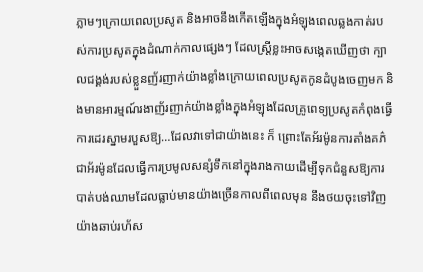ភ្លាមៗក្រោយពេលប្រសូត និងអាចនឹងកើតឡើងក្នុងអំឡុងពេលឆ្លងកាត់របស់ការប្រសូតក្នុងដំណាក់កាលផ្សេងៗ ដែលស្រ្តីខ្លះអាចសង្កេតឃើញថា ក្បាលជង្គង់របស់ខ្លួនញ័រញាក់យ៉ាងខ្លាំងក្រោយពេលប្រសូតកូនដំបូងចេញមក និងមានអារម្មណ៍រងាញ័រញាក់យ៉ាងខ្លាំងក្នុងអំឡុងដែលគ្រូពេទ្យប្រសូតកំពុងធ្វើការដេរស្នាមរបួសឱ្យ…ដែលវាទៅជាយ៉ាងនេះ ក៏ ព្រោះតែអ័រម៉ូនការតាំងគភ៌ ជាអ័រម៉ូនដែលធ្វើការប្រមូលសន្សំទឹកនៅក្នុងរាងកាយដើម្បីទុកជំនួសឱ្យការបាត់បង់ឈាមដែលធ្លាប់មានយ៉ាងច្រើនកាលពីពេលមុន នឹងថយចុះទៅវិញយ៉ាងឆាប់រហ័ស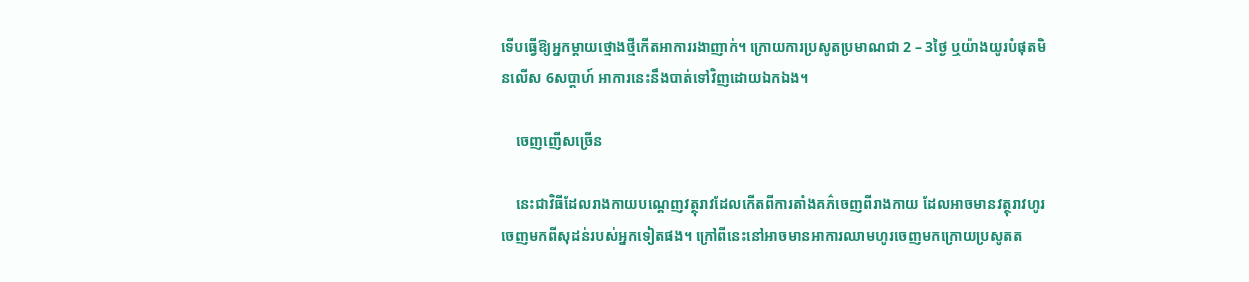ទើបធ្វើឱ្យអ្នកម្ដាយថ្មោងថ្មីកើតអាការរងាញាក់។ ក្រោយការប្រសូតប្រមាណជា 2 – 3ថ្ងៃ ឬយ៉ាងយូរបំផុតមិនលើស 6សប្ដាហ៍ អាការនេះនឹងបាត់ទៅវិញដោយឯកឯង។

    ចេញញើសច្រើន

    នេះជាវិធីដែលរាងកាយបណ្ដេញវត្ថុរាវដែលកើតពីការតាំងគភ៌ចេញពីរាងកាយ ដែលអាចមានវត្ថុរាវហូរចេញមកពីសុដន់របស់អ្នកទៀតផង។ ក្រៅពីនេះនៅអាចមានអាការឈាមហូរចេញមកក្រោយប្រសូតត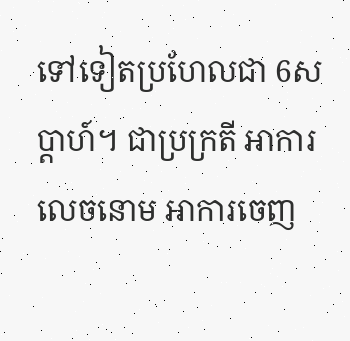ទៅទៀតប្រហែលជា 6សប្ដាហ៍។ ជាប្រក្រតី អាការលេចនោម អាការចេញ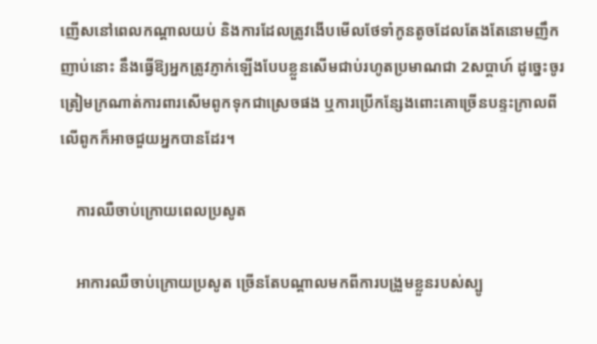ញើសនៅពេលកណ្ដាលយប់ និងការដែលត្រូវងើបមើលថែទាំកូនតូចដែលតែងតែនោមញឹកញាប់នោះ នឹងធ្វើឱ្យអ្នកត្រូវភ្ញាក់ឡើងបែបខ្លួនសើមជាប់រហូតប្រមាណជា 2សប្ដាហ៍ ដូច្នេះចូរត្រៀមក្រណាត់ការពារសើមពូកទុកជាស្រេចផង ឬការប្រើកន្សែងពោះគោច្រើនបន្ទះក្រាលពីលើពូកក៏អាចជួយអ្នកបានដែរ។

    ការឈឺចាប់ក្រោយពេលប្រសូត

    អាការឈឺចាប់ក្រោយប្រសូត ច្រើនតែបណ្ដាលមកពីការបង្រួមខ្លួនរបស់ស្បូ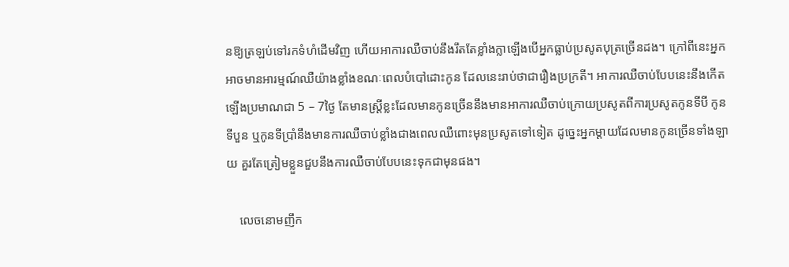នឱ្យត្រឡប់ទៅរកទំហំដើមវិញ ហើយអាការឈឺចាប់នឹងរឹតតែខ្លាំងក្លាឡើងបើអ្នកធ្លាប់ប្រសូតបុត្រច្រើនដង។ ក្រៅពីនេះអ្នកអាចមានអារម្មណ៍ឈឺយ៉ាងខ្លាំងខណៈពេលបំបៅដោះកូន ដែលនេះរាប់ថាជារឿងប្រក្រតី។ អាការឈឺចាប់បែបនេះនឹងកើតឡើងប្រមាណជា 5 – 7ថ្ងៃ តែមានស្រ្តីខ្លះដែលមានកូនច្រើននឹងមានអាការឈឺចាប់ក្រោយប្រសូតពីការប្រសូតកូនទីបី កូនទីបួន ឬកូនទីប្រាំនឹងមានការឈឺចាប់ខ្លាំងជាងពេលឈឺពោះមុនប្រសូតទៅទៀត ដូច្នេះអ្នកម្ដាយដែលមានកូនច្រើនទាំងឡាយ គួរតែត្រៀមខ្លួនជួបនឹងការឈឺចាប់បែបនេះទុកជាមុនផង។

    លេចនោមញឹក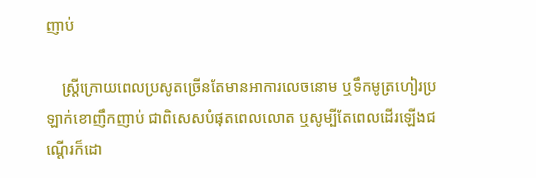ញាប់

    ស្រ្តីក្រោយពេលប្រសូតច្រើនតែមានអាការលេចនោម ឬទឹកមូត្រហៀរប្រឡាក់ខោញឹកញាប់ ជាពិសេសបំផុតពេលលោត ឬសូម្បីតែពេលដើរឡើងជណ្ដើរក៏ដោ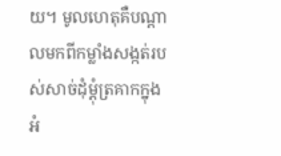យ។ មូលហេតុគឺបណ្ដាលមកពីកម្លាំងសង្កត់របស់សាច់ដុំម្ដុំត្រគាកក្នុងអំ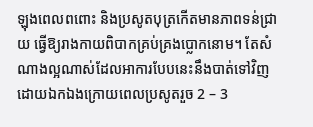ឡុងពេលពពោះ និងប្រសូតបុត្រកើតមានភាពទន់ជ្រាយ ធ្វើឱ្យរាងកាយពិបាកគ្រប់គ្រងប្លោកនោម។ តែសំណាងល្អណាស់ដែលអាការបែបនេះនឹងបាត់ទៅវិញដោយឯកឯងក្រោយពេលប្រសូតរួច 2 – 3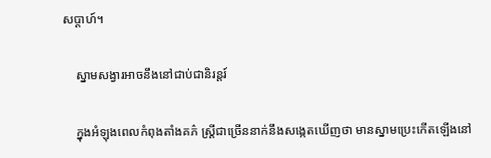សប្ដាហ៍។

    ស្នាមសង្វារអាចនឹងនៅជាប់ជានិរន្តរ៍

    ក្នុងអំឡុងពេលកំពុងតាំងគភ៌ ស្រ្តីជាច្រើននាក់នឹងសង្កេតឃើញថា មានស្នាមប្រេះកើតឡើងនៅ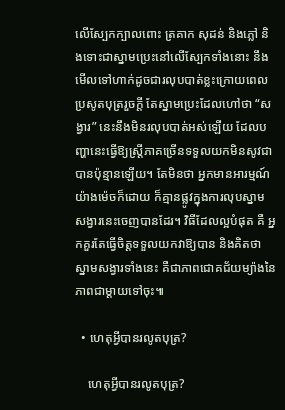លើស្បែកក្បាលពោះ ត្រគាក សុដន់ និងភ្លៅ និងទោះជាស្នាមប្រេះនៅលើស្បែកទាំងនោះ នឹងមើលទៅហាក់ដូចជារលុបបាត់ខ្លះក្រោយពេលប្រសូតបុត្ររួចក្ដី តែស្នាមប្រេះដែលហៅថា “សង្វារ” នេះនឹងមិនរលុបបាត់អស់ឡើយ ដែលបញ្ហានេះធ្វើឱ្យស្រ្តីភាគច្រើនទទួលយកមិនសូវជាបានប៉ុន្មានឡើយ។ តែមិនថា អ្នកមានអារម្មណ៍យ៉ាងម៉េចក៏ដោយ ក៏គ្មានផ្លូវក្នុងការលុបស្នាមសង្វារនេះចេញបានដែរ។ វិធីដែលល្អបំផុត គឺ អ្នកគួរតែធ្វើចិត្តទទួលយកវាឱ្យបាន និងគិតថាស្នាមសង្វារទាំងនេះ គឺជាភាពជោគជ័យម្យ៉ាងនៃភាពជាម្ដាយទៅចុះ៕

  • ហេតុអ្វីបានរលូតបុត្រ?

    ហេតុអ្វីបានរលូតបុត្រ?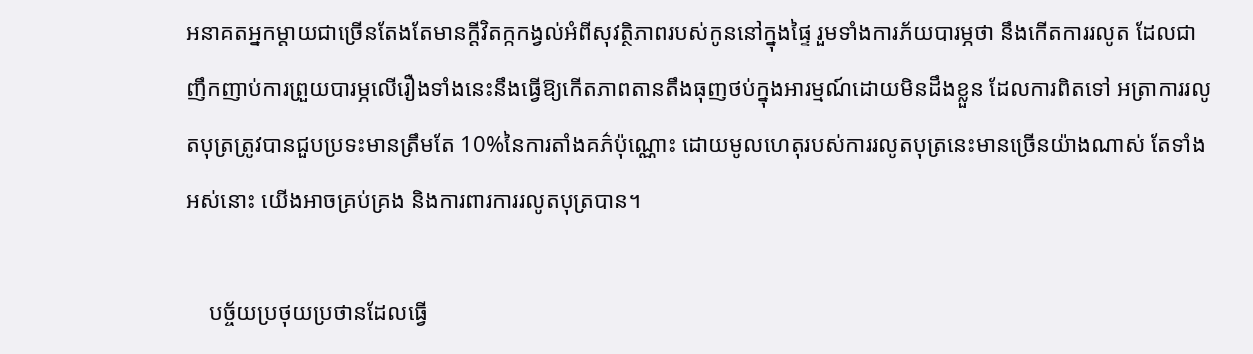អនាគតអ្នកម្ដាយជាច្រើនតែងតែមានក្ដីវិតក្កកង្វល់អំពីសុវត្ថិភាពរបស់កូននៅក្នុងផ្ទៃ រួមទាំងការភ័យបារម្ភថា នឹងកើតការរលូត ដែលជាញឹកញាប់ការព្រួយបារម្ភលើរឿងទាំងនេះនឹងធ្វើឱ្យកើតភាពតានតឹងធុញថប់ក្នុងអារម្មណ៍ដោយមិនដឹងខ្លួន ដែលការពិតទៅ អត្រាការរលូតបុត្រត្រូវបានជួបប្រទះមានត្រឹមតែ 10%នៃការតាំងគភ៌ប៉ុណ្ណោះ ដោយមូលហេតុរបស់ការរលូតបុត្រនេះមានច្រើនយ៉ាងណាស់ តែទាំងអស់នោះ យើងអាចគ្រប់គ្រង និងការពារការរលូតបុត្របាន។

    បច្ច័យប្រថុយប្រថានដែលធ្វើ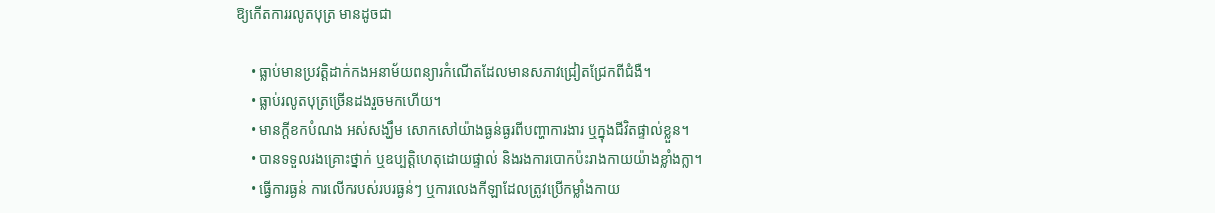ឱ្យកើតការរលូតបុត្រ មានដូចជា

    • ធ្លាប់មានប្រវត្តិដាក់កងអនាម័យពន្យារកំណើតដែលមានសភាវជ្រៀតជ្រែកពីជំងឺ។
    • ធ្លាប់រលូតបុត្រច្រើនដងរួចមកហើយ។
    • មានក្ដីខកបំណង អស់សង្ឃឹម សោកសៅយ៉ាងធ្ងន់ធ្ងរពីបញ្ហាការងារ ឬក្នុងជីវិតផ្ទាល់ខ្លួន។
    • បានទទួលរងគ្រោះថ្នាក់ ឬឧប្បត្តិហេតុដោយផ្ទាល់ និងរងការបោកប៉ះរាងកាយយ៉ាងខ្លាំងក្លា។
    • ធ្វើការធ្ងន់ ការលើករបស់របរធ្ងន់ៗ ឬការលេងកីឡាដែលត្រូវប្រើកម្លាំងកាយ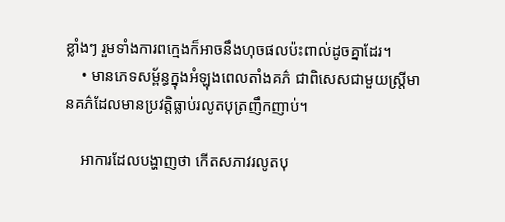ខ្លាំងៗ រួមទាំងការពក្មេងក៏អាចនឹងហុចផលប៉ះពាល់ដូចគ្នាដែរ។
    • មានភេទសម្ព័ន្ធក្នុងអំឡុងពេលតាំងគភ៌ ជាពិសេសជាមួយស្រ្តីមានគភ៌ដែលមានប្រវត្តិធ្លាប់រលូតបុត្រញឹកញាប់។

    អាការដែលបង្ហាញថា កើតសភាវរលូតបុ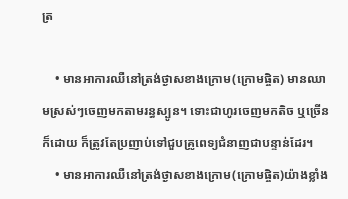ត្រ

    • មានអាការឈឺនៅត្រង់ថ្ងាសខាងក្រោម(ក្រោមផ្ចិត) មានឈាមស្រស់ៗចេញមកតាមរន្ធស្បូន។ ទោះជាហូរចេញមកតិច ឬច្រើនក៏ដោយ ក៏ត្រូវតែប្រញាប់ទៅជួបគ្រូពេទ្យជំនាញជាបន្ទាន់ដែរ។
    • មានអាការឈឺនៅត្រង់ថ្ងាសខាងក្រោម(ក្រោមផ្ចិត)យ៉ាងខ្លាំង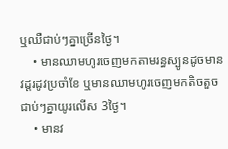ឬឈឺជាប់ៗគ្នាច្រើនថ្ងៃ។
    • មានឈាមហូរចេញមកតាមរន្ធស្បូនដូចមានវដ្តរដូវប្រចាំខែ ឬមានឈាមហូរចេញមកតិចតួចជាប់ៗគ្នាយូរលើស 3ថ្ងៃ។
    • មានវ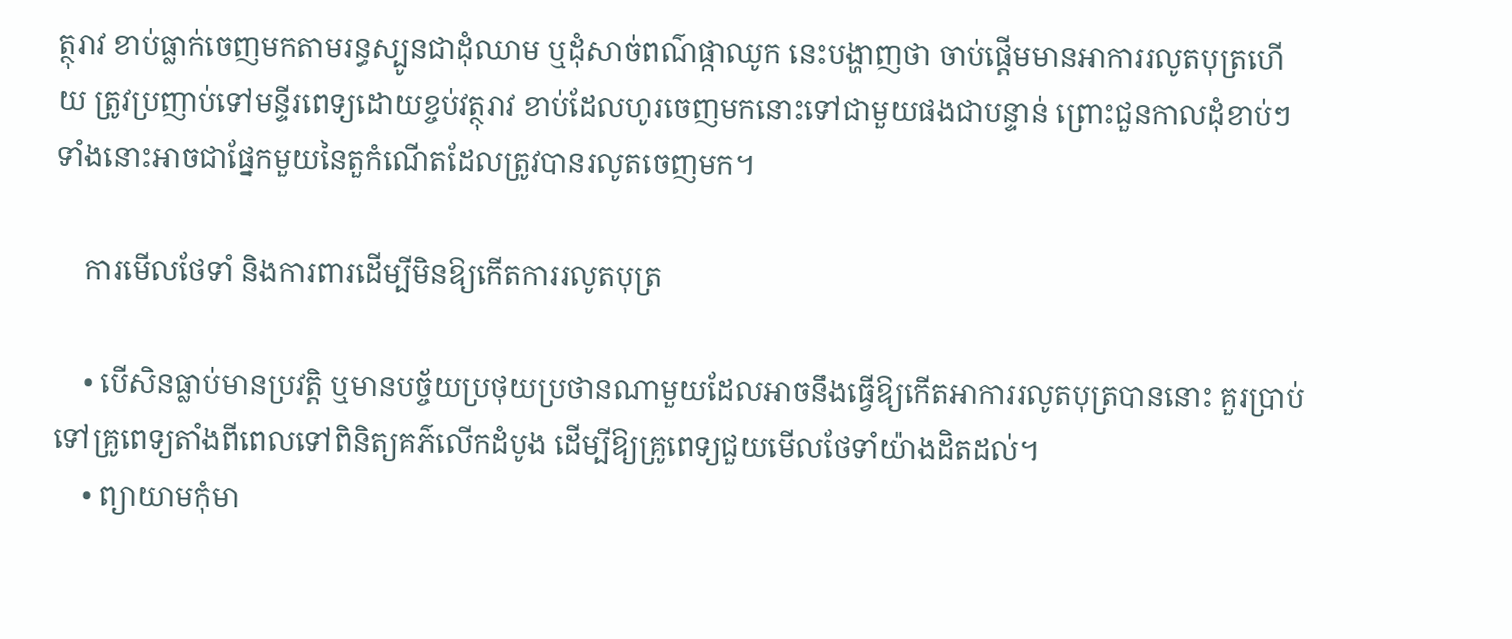ត្ថុរាវ ខាប់ធ្លាក់ចេញមកតាមរន្ធស្បូនជាដុំឈាម ឬដុំសាច់ពណ៌ផ្កាឈូក នេះបង្ហាញថា ចាប់ផ្ដើមមានអាការរលូតបុត្រហើយ ត្រូវប្រញាប់ទៅមន្ទីរពេទ្យដោយខ្ចប់វត្ថុរាវ ខាប់ដែលហូរចេញមកនោះទៅជាមួយផងជាបន្ទាន់ ព្រោះជួនកាលដុំខាប់ៗទាំងនោះអាចជាផ្នែកមួយនៃតួកំណើតដែលត្រូវបានរលូតចេញមក។

    ការមើលថែទាំ និងការពារដើម្បីមិនឱ្យកើតការរលូតបុត្រ

    • បើសិនធ្លាប់មានប្រវត្តិ ឬមានបច្ច័យប្រថុយប្រថានណាមួយដែលអាចនឹងធ្វើឱ្យកើតអាការរលូតបុត្របាននោះ គួរប្រាប់ទៅគ្រូពេទ្យតាំងពីពេលទៅពិនិត្យគភ៌លើកដំបូង ដើម្បីឱ្យគ្រូពេទ្យជួយមើលថែទាំយ៉ាងដិតដល់។
    • ព្យាយាមកុំមា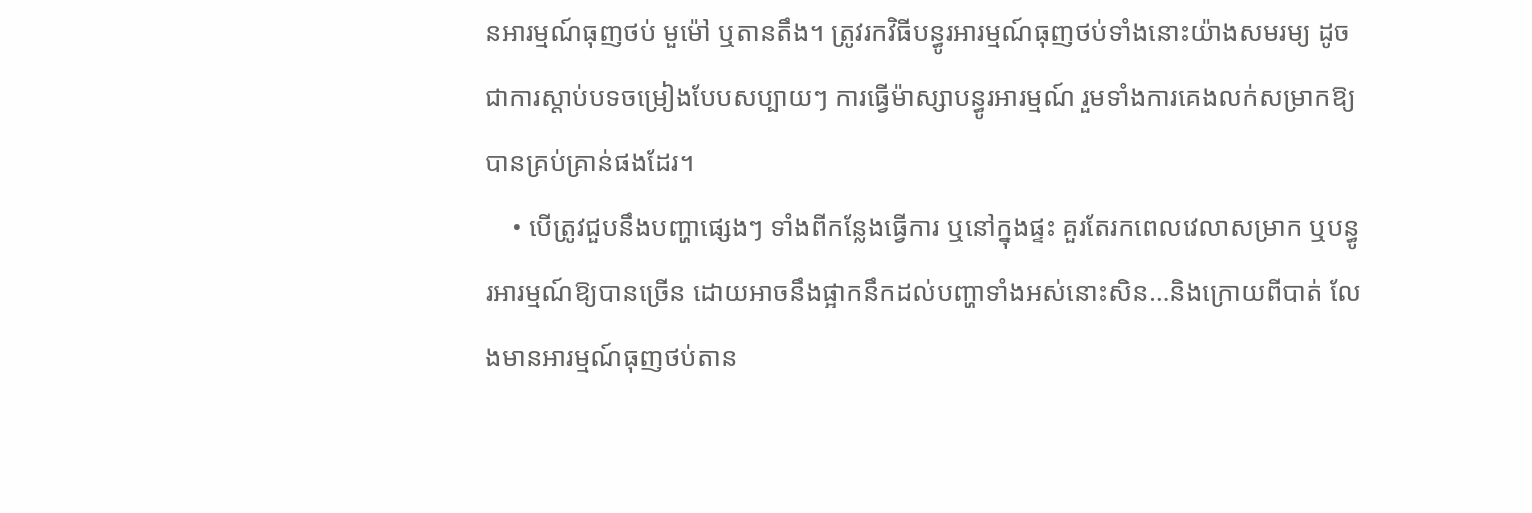នអារម្មណ៍ធុញថប់ មួម៉ៅ ឬតានតឹង។ ត្រូវរកវិធីបន្ធូរអារម្មណ៍ធុញថប់ទាំងនោះយ៉ាងសមរម្យ ដូចជាការស្ដាប់បទចម្រៀងបែបសប្បាយៗ ការធ្វើម៉ាស្សាបន្ធូរអារម្មណ៍ រួមទាំងការគេងលក់សម្រាកឱ្យបានគ្រប់គ្រាន់ផងដែរ។
    • បើត្រូវជួបនឹងបញ្ហាផ្សេងៗ ទាំងពីកន្លែងធ្វើការ ឬនៅក្នុងផ្ទះ គួរតែរកពេលវេលាសម្រាក ឬបន្ធូរអារម្មណ៍ឱ្យបានច្រើន ដោយអាចនឹងផ្អាកនឹកដល់បញ្ហាទាំងអស់នោះសិន…និងក្រោយពីបាត់ លែងមានអារម្មណ៍ធុញថប់តាន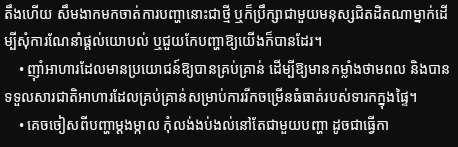តឹងហើយ សឹមងាកមកចាត់ការបញ្ហានោះជាថ្មី ឬក៏ប្រឹក្សាជាមួយមនុស្សជិតដិតណាម្នាក់ដើម្បីសុំការណែនាំផ្ដល់យោបល់ ឬជួយកែបញ្ហាឱ្យយើងក៏បានដែរ។
    • ញ៉ាំអាហារដែលមានប្រយោជន៍ឱ្យបានគ្រប់គ្រាន់ ដើម្បីឱ្យមានកម្លាំងថាមពល និងបានទទួលសារជាតិអាហារដែលគ្រប់គ្រាន់សម្រាប់ការរីកចម្រើនធំធាត់របស់ទារកក្នុងផ្ទៃ។
    • គេចចៀសពីបញ្ហាម្ដងម្កាល កុំលង់ងប់ងល់នៅតែជាមួយបញ្ហា ដូចជាធ្វើកា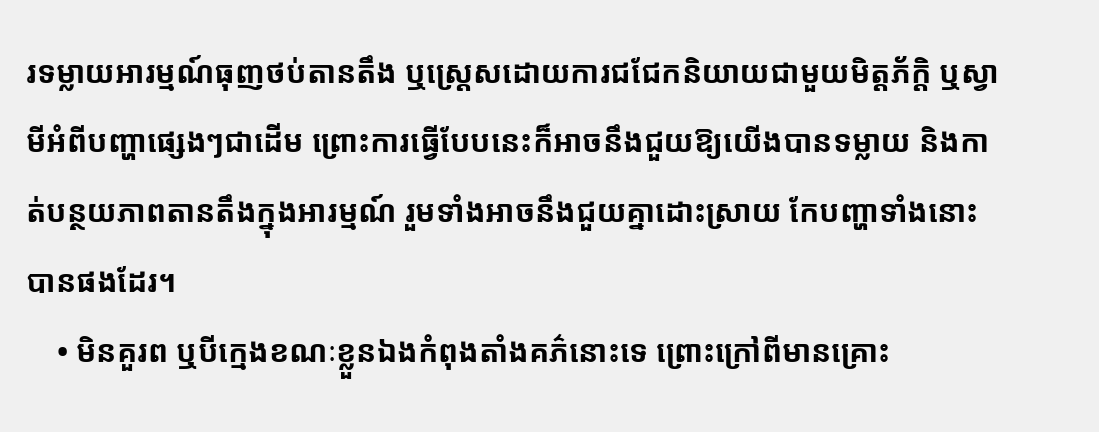រទម្លាយអារម្មណ៍ធុញថប់តានតឹង ឬស្រ្តេសដោយការជជែកនិយាយជាមួយមិត្តភ័ក្តិ ឬស្វាមីអំពីបញ្ហាផ្សេងៗជាដើម ព្រោះការធ្វើបែបនេះក៏អាចនឹងជួយឱ្យយើងបានទម្លាយ និងកាត់បន្ថយភាពតានតឹងក្នុងអារម្មណ៍ រួមទាំងអាចនឹងជួយគ្នាដោះស្រាយ កែបញ្ហាទាំងនោះបានផងដែរ។
    • មិនគួរព ឬបីក្មេងខណៈខ្លួនឯងកំពុងតាំងគភ៌នោះទេ ព្រោះក្រៅពីមានគ្រោះ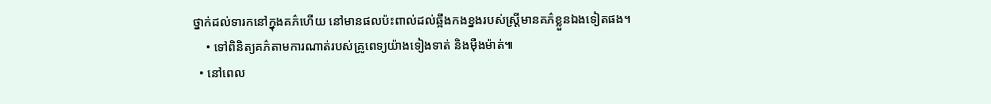ថ្នាក់ដល់ទារកនៅក្នុងគភ៌ហើយ នៅមានផលប៉ះពាល់ដល់ឆ្អឹងកងខ្នងរបស់ស្រ្តីមានគភ៌ខ្លួនឯងទៀតផង។
    • ទៅពិនិត្យគភ៌តាមការណាត់របស់គ្រូពេទ្យយ៉ាងទៀងទាត់ និងម៉ឺងម៉ាត់៕
  • នៅពេល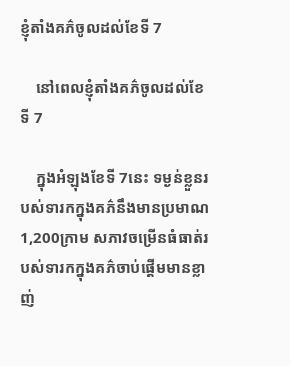ខ្ញុំតាំងគភ៌ចូលដល់ខែទី 7

    នៅពេលខ្ញុំតាំងគភ៌ចូលដល់ខែទី 7

    ក្នុងអំឡុងខែទី 7នេះ ទម្ងន់ខ្លួនរបស់ទារកក្នុងគភ៌នឹងមានប្រមាណ 1,200ក្រាម សភាវចម្រើនធំធាត់របស់ទារកក្នុងគភ៌ចាប់ផ្ដើមមានខ្លាញ់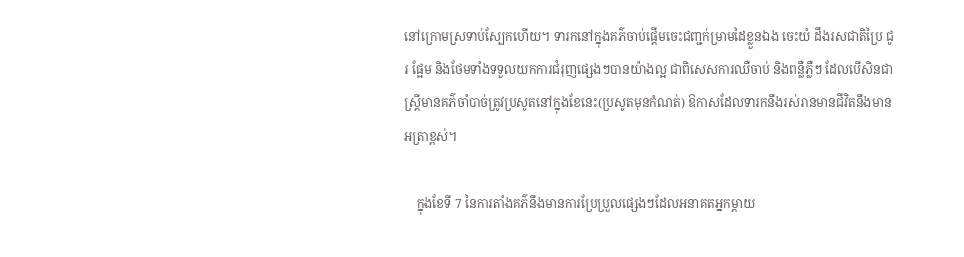នៅក្រោមស្រទាប់ស្បែកហើយ។ ទារកនៅក្នុងគភ៌ចាប់ផ្ដើមចេះជញ្ជក់ម្រាមដៃខ្លួនឯង ចេះយំ ដឹងរសជាតិប្រៃ ជូរ ផ្អែម និងថែមទាំងទទួលយកការជំរុញផ្សេងៗបានយ៉ាងល្អ ជាពិសេសការឈឺចាប់ និងពន្លឺភ្លឺៗ ដែលបើសិនជាស្រ្តីមានគភ៌ចាំបាច់ត្រូវប្រសូតនៅក្នុងខែនេះ(ប្រសូតមុនកំណត់) ឱកាសដែលទារកនឹងរស់រានមានជីវិតនឹងមានអត្រាខ្ពស់។

    ក្នុងខែទី 7 នៃការតាំងគភ៌នឹងមានការប្រែប្រួលផ្សេងៗដែលអនាគតអ្នកម្ដាយ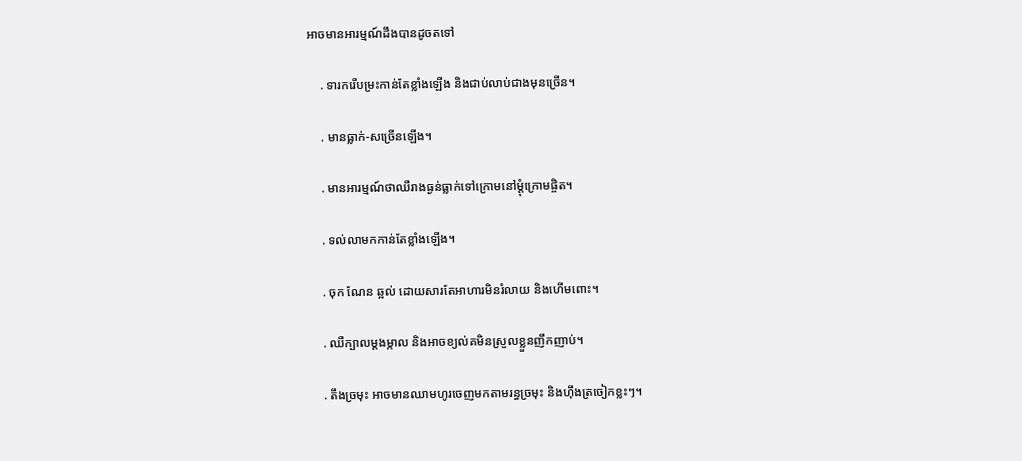អាចមានអារម្មណ៍ដឹងបានដូចតទៅ

    . ទារករើបម្រះកាន់តែខ្លាំងឡើង និងជាប់លាប់ជាងមុនច្រើន។

    . មានធ្លាក់-សច្រើនឡើង។

    . មានអារម្មណ៍ថាឈឺរាងធ្ងន់ធ្លាក់ទៅក្រោមនៅម្ដុំក្រោមផ្ចិត។

    . ទល់លាមកកាន់តែខ្លាំងឡើង។

    . ចុក ណែន ឆ្អល់ ដោយសារតែអាហារមិនរំលាយ និងហើមពោះ។

    . ឈឺក្បាលម្ដងម្កាល និងអាចខ្យល់គមិនស្រួលខ្លួនញឹកញាប់។

    . តឹងច្រមុះ អាចមានឈាមហូរចេញមកតាមរន្ធច្រមុះ និងហ៊ឹងត្រចៀកខ្លះៗ។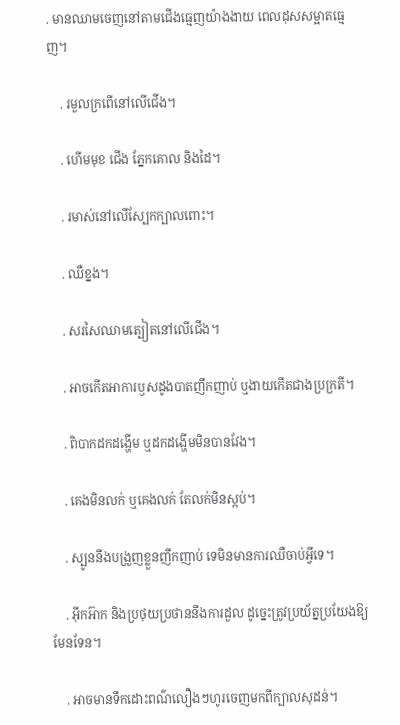. មានឈាមចេញនៅតាមជើងធ្មេញយ៉ាងងាយ ពេលដុសសម្អាតធ្មេញ។

    . រមួលក្រពើនៅលើជើង។

    . ហើមមុខ ជើង ភ្នែកគោល និងដៃ។

    . រមាស់នៅលើស្បែកក្បាលពោះ។

    . ឈឺខ្នង។

    . សរសៃឈាមត្បៀតនៅលើជើង។

    . អាចកើតអាការឫសដូងបាតញឹកញាប់ ឬងាយកើតជាងប្រក្រតី។

    . ពិបាកដកដង្ហើម ឬដកដង្ហើមមិនបានវែង។

    . គេងមិនលក់ ឬគេងលក់ តែលក់មិនស្កប់។

    . ស្បូននឹងបង្រួញខ្លួនញឹកញាប់ ទេមិនមានការឈឺចាប់អ្វីទេ។

    . អ៊ីកអ៊ាក និងប្រថុយប្រថាននឹងការដួល ដូច្នេះត្រូវប្រយ័ត្នប្រយែងឱ្យមែនទែន។

    . អាចមានទឹកដោះពណ៌លឿងៗហូរចេញមកពីក្បាលសុដន់។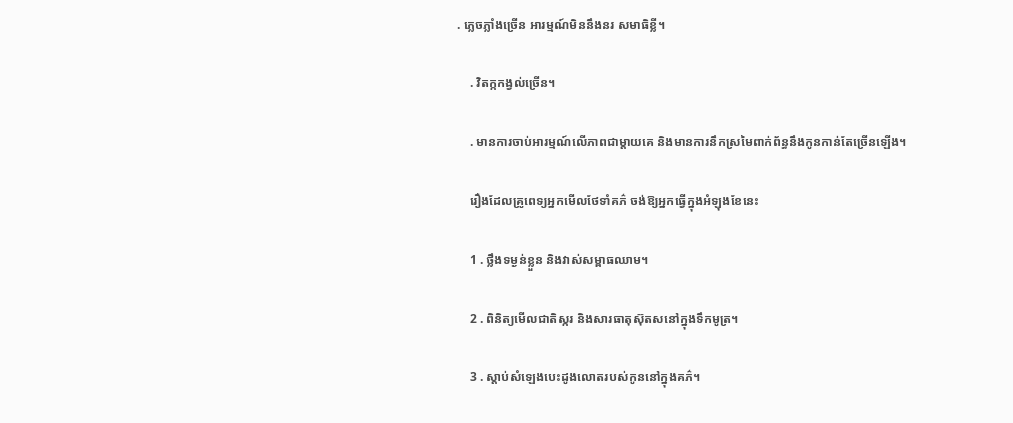. ភ្លេចភ្លាំងច្រើន អារម្មណ៍មិននឹងនរ សមាធិខ្លី។

    . វិតក្កកង្វល់ច្រើន។

    . មានការចាប់អារម្មណ៍លើភាពជាម្ដាយគេ និងមានការនឹកស្រមៃពាក់ព័ន្ធនឹងកូនកាន់តែច្រើនឡើង។

    រឿងដែលគ្រូពេទ្យអ្នកមើលថែទាំគភ៌ ចង់ឱ្យអ្នកធ្វើក្នុងអំឡុងខែនេះ

    1 . ថ្លឹងទម្ងន់ខ្លួន និងវាស់សម្ពាធឈាម។

    2 . ពិនិត្យមើលជាតិស្ករ និងសារធាតុស៊ុតសនៅក្នុងទឹកមូត្រ។

    3 . ស្ដាប់សំឡេងបេះដូងលោតរបស់កូននៅក្នុងគភ៌។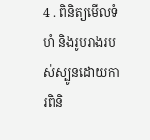4 . ពិនិត្យមើលទំហំ និងរូបរាងរបស់ស្បូនដោយការពិនិ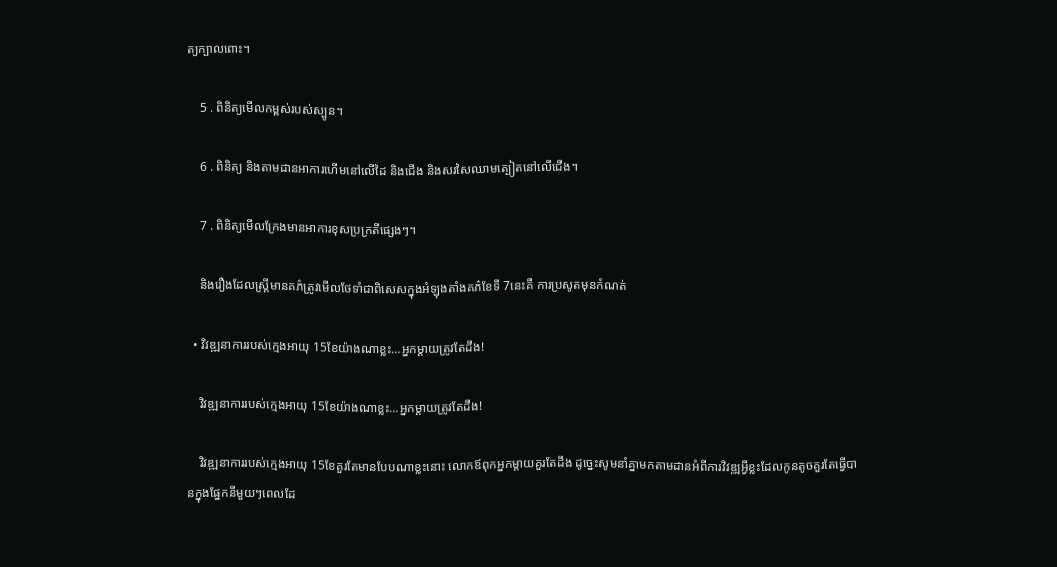ត្យក្បាលពោះ។

    5 . ពិនិត្យមើលកម្ពស់របស់ស្បូន។

    6 . ពិនិត្យ និងតាមដានអាការហើមនៅលើដៃ និងជើង និងសរសៃឈាមត្បៀតនៅលើជើង។

    7 . ពិនិត្យមើលក្រែងមានអាការខុសប្រក្រតីផ្សេងៗ។

    និងរឿងដែលស្រ្តីមានគភ៌ត្រូវមើលថែទាំជាពិសេសក្នុងអំឡុងតាំងគភ៌ខែទី 7នេះគឺ ការប្រសូតមុនកំណត់

  • វិវឌ្ឍនាការរបស់ក្មេងអាយុ 15ខែយ៉ាងណាខ្លះ…អ្នកម្ដាយត្រូវតែដឹង!

    វិវឌ្ឍនាការរបស់ក្មេងអាយុ 15ខែយ៉ាងណាខ្លះ…អ្នកម្ដាយត្រូវតែដឹង!

    វិវឌ្ឍនាការរបស់ក្មេងអាយុ 15ខែគួរតែមានបែបណាខ្លះនោះ លោកឪពុកអ្នកម្ដាយគួរតែដឹង ដូច្នេះសូមនាំគ្នាមកតាមដានអំពីការវិវឌ្ឍអ្វីខ្លះដែលកូនតូចគួរតែធ្វើបានក្នុងផ្នែកនីមួយៗពេលដែ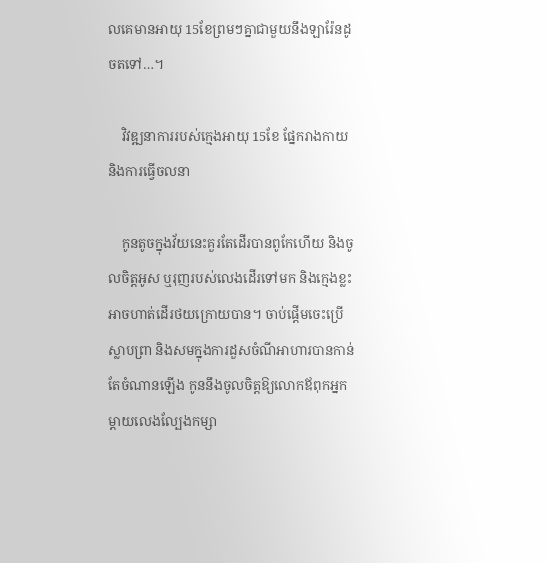លគេមានអាយុ 15ខែព្រមៗគ្នាជាមួយនឹងឡារ៉ែនដូចតទៅ…។

    វិវឌ្ឍនាការរបស់ក្មេងអាយុ 15ខែ ផ្នែករាងកាយ និងការធ្វើចលនា

    កូនតូចក្នុងវ័យនេះគួរតែដើរបានពូកែហើយ និងចូលចិត្តអូស ឬរុញរបស់លេងដើរទៅមក និងក្មេងខ្លះអាចហាត់ដើរថយក្រោយបាន។ ចាប់ផ្ដើមចេះប្រើស្លាបព្រា និងសមក្នុងការដួសចំណីអាហារបានកាន់តែចំណានឡើង កូននឹងចូលចិត្តឱ្យលោកឪពុកអ្នកម្ដាយលេងល្បែងកម្សា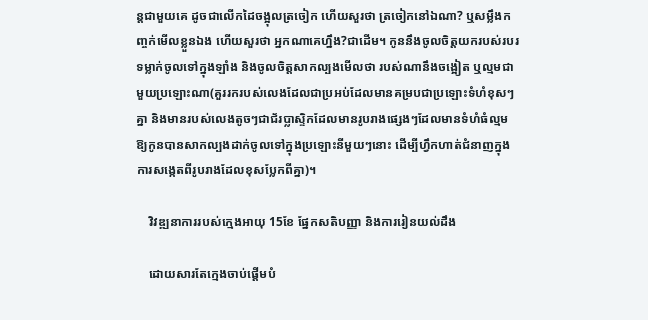ន្តជាមួយគេ ដូចជាលើកដៃចង្អុលត្រចៀក ហើយសួរថា ត្រចៀកនៅឯណា? ឬសម្លឹងកញ្ចក់មើលខ្លួនឯង ហើយសួរថា អ្នកណាគេហ្នឹង?ជាដើម។ កូននឹងចូលចិត្តយករបស់របរទម្លាក់ចូលទៅក្នុងឡាំង និងចូលចិត្តសាកល្បងមើលថា របស់ណានឹងចង្អៀត ឬល្មមជាមួយប្រឡោះណា(គួររករបស់លេងដែលជាប្រអប់ដែលមានគម្របជាប្រឡោះទំហំខុសៗគ្នា និងមានរបស់លេងតូចៗជាជ័រប្លាស្ទិកដែលមានរូបរាងផ្សេងៗដែលមានទំហំធំល្មមឱ្យកូនបានសាកល្បងដាក់ចូលទៅក្នុងប្រឡោះនីមួយៗនោះ ដើម្បីហ្វឹកហាត់ជំនាញក្នុងការសង្កេតពីរូបរាងដែលខុសប្លែកពីគ្នា)។

    វិវឌ្ឍនាការរបស់ក្មេងអាយុ 15ខែ ផ្នែកសតិបញ្ញា និងការរៀនយល់ដឹង

    ដោយសារតែក្មេងចាប់ផ្ដើមបំ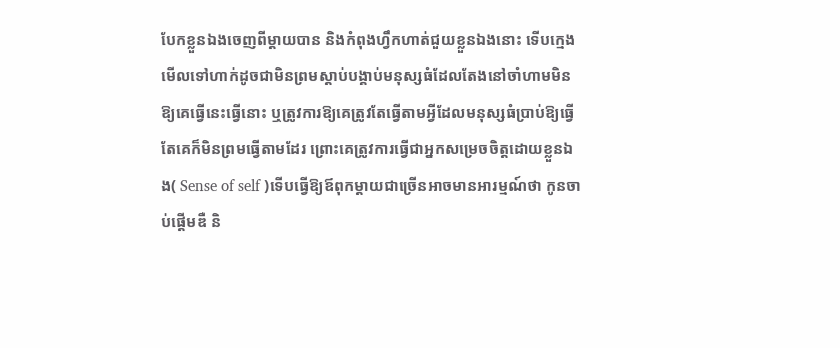បែកខ្លួនឯងចេញពីម្ដាយបាន និងកំពុងហ្វឹកហាត់ជួយខ្លួនឯងនោះ ទើបក្មេងមើលទៅហាក់ដូចជាមិនព្រមស្ដាប់បង្គាប់មនុស្សធំដែលតែងនៅចាំហាមមិនឱ្យគេធ្វើនេះធ្វើនោះ ឬត្រូវការឱ្យគេត្រូវតែធ្វើតាមអ្វីដែលមនុស្សធំប្រាប់ឱ្យធ្វើ តែគេក៏មិនព្រមធ្វើតាមដែរ ព្រោះគេត្រូវការធ្វើជាអ្នកសម្រេចចិត្តដោយខ្លួនឯង( Sense of self )ទើបធ្វើឱ្យឪពុកម្ដាយជាច្រើនអាចមានអារម្មណ៍ថា កូនចាប់ផ្ដើមឌឺ និ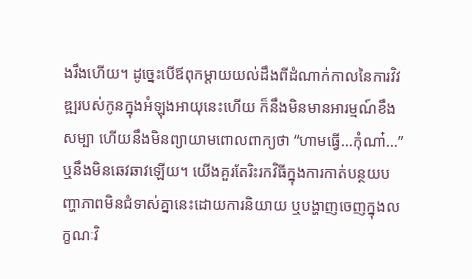ងរឹងហើយ។ ដូច្នេះបើឪពុកម្ដាយយល់ដឹងពីដំណាក់កាលនៃការវិវឌ្ឍរបស់កូនក្នុងអំឡុងអាយុនេះហើយ ក៏នឹងមិនមានអារម្មណ៍ខឹងសម្បា ហើយនឹងមិនព្យាយាមពោលពាក្យថា “ហាមធ្វើ…កុំណា៎…” ឬនឹងមិនឆេវឆាវឡើយ។ យើងគួរតែរិះរកវិធីក្នុងការកាត់បន្ថយបញ្ហាភាពមិនជំទាស់គ្នានេះដោយការនិយាយ ឬបង្ហាញចេញក្នុងលក្ខណៈវិ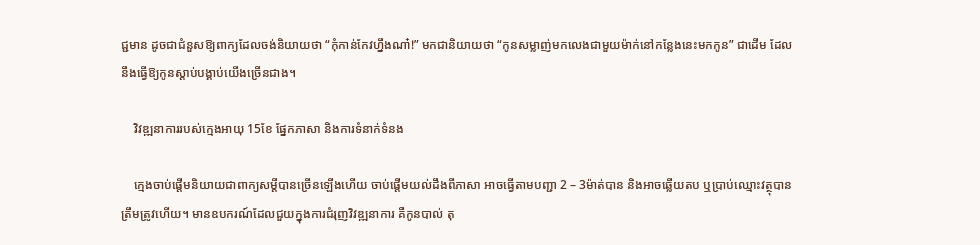ជ្ជមាន ដូចជាជំនួសឱ្យពាក្យដែលចង់និយាយថា “កុំកាន់កែវហ្នឹងណា៎!” មកជានិយាយថា “កូនសម្លាញ់មកលេងជាមួយម៉ាក់នៅកន្លែងនេះមកកូន” ជាដើម ដែលនឹងធ្វើឱ្យកូនស្ដាប់បង្គាប់យើងច្រើនជាង។

    វិវឌ្ឍនាការរបស់ក្មេងអាយុ 15ខែ ផ្នែកភាសា និងការទំនាក់ទំនង

    ក្មេងចាប់ផ្ដើមនិយាយជាពាក្យសម្ដីបានច្រើនឡើងហើយ ចាប់ផ្ដើមយល់ដឹងពីភាសា អាចធ្វើតាមបញ្ជា 2 – 3ម៉ាត់បាន និងអាចឆ្លើយតប ឬប្រាប់ឈ្មោះវត្ថុបានត្រឹមត្រូវហើយ។ មានឧបករណ៍ដែលជួយក្នុងការជំរុញវិវឌ្ឍនាការ គឺកូនបាល់ តុ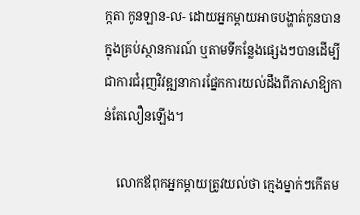ក្កតា កូនឡាន-ល- ដោយអ្នកម្ដាយអាចបង្ហាត់កូនបានក្នុងគ្រប់ស្ថានការណ៍ ឬតាមទីកន្លែងផ្សេងៗបានដើម្បីជាការជំរុញវិវឌ្ឍនាការផ្នែកការយល់ដឹងពីភាសាឱ្យកាន់តែលឿនឡើង។

    លោកឪពុកអ្នកម្ដាយត្រូវយល់ថា ក្មេងម្នាក់ៗកើតម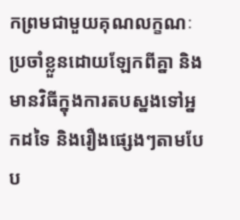កព្រមជាមួយគុណលក្ខណៈប្រចាំខ្លួនដោយឡែកពីគ្នា និងមានវិធីក្នុងការតបស្នងទៅអ្នកដទៃ និងរឿងផ្សេងៗតាមបែប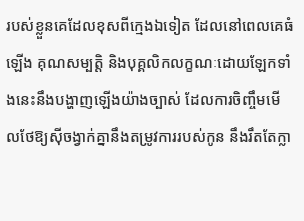របស់ខ្លួនគេដែលខុសពីក្មេងឯទៀត ដែលនៅពេលគេធំឡើង គុណសម្បត្តិ និងបុគ្គលិកលក្ខណៈដោយឡែកទាំងនេះនឹងបង្ហាញឡើងយ៉ាងច្បាស់ ដែលការចិញ្ចឹមមើលថែឱ្យស៊ីចង្វាក់គ្នានឹងតម្រូវការរបស់កូន នឹងរឹតតែក្លា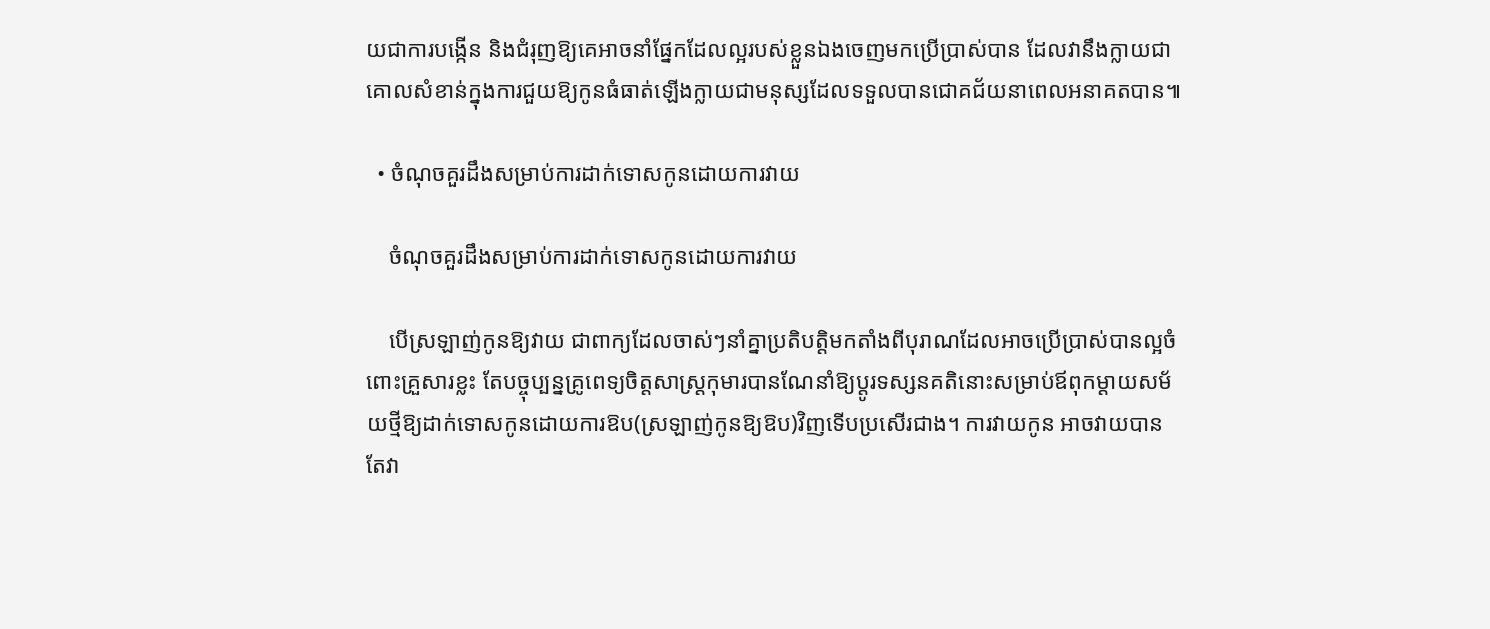យជាការបង្កើន និងជំរុញឱ្យគេអាចនាំផ្នែកដែលល្អរបស់ខ្លួនឯងចេញមកប្រើប្រាស់បាន ដែលវានឹងក្លាយជាគោលសំខាន់ក្នុងការជួយឱ្យកូនធំធាត់ឡើងក្លាយជាមនុស្សដែលទទួលបានជោគជ័យនាពេលអនាគតបាន៕

  • ចំណុចគួរដឹងសម្រាប់ការដាក់ទោសកូនដោយការវាយ

    ចំណុចគួរដឹងសម្រាប់ការដាក់ទោសកូនដោយការវាយ

    បើស្រឡាញ់កូនឱ្យវាយ ជាពាក្យដែលចាស់ៗនាំគ្នាប្រតិបត្តិមកតាំងពីបុរាណដែលអាចប្រើប្រាស់បានល្អចំពោះគ្រួសារខ្លះ តែបច្ចុប្បន្នគ្រូពេទ្យចិត្តសាស្រ្តកុមារបានណែនាំឱ្យប្ដូរទស្សនគតិនោះសម្រាប់ឪពុកម្ដាយសម័យថ្មីឱ្យដាក់ទោសកូនដោយការឱប(ស្រឡាញ់កូនឱ្យឱប)វិញទើបប្រសើរជាង។ ការវាយកូន អាចវាយបាន តែវា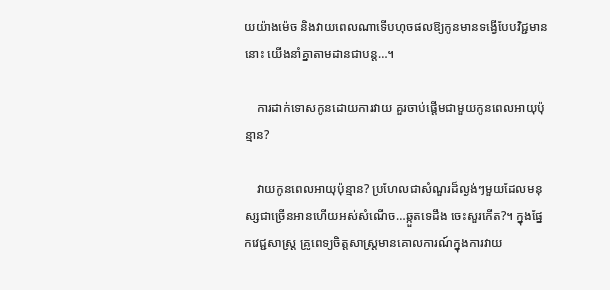យយ៉ាងម៉េច និងវាយពេលណាទើបហុចផលឱ្យកូនមានទង្វើបែបវិជ្ជមាននោះ យើងនាំគ្នាតាមដានជាបន្ត…។

    ការដាក់ទោសកូនដោយការវាយ គួរចាប់ផ្ដើមជាមួយកូនពេលអាយុប៉ុន្មាន?

    វាយកូនពេលអាយុប៉ុន្មាន? ប្រហែលជាសំណួរដ៏ល្ងង់ៗមួយដែលមនុស្សជាច្រើនអានហើយអស់សំណើច…ឆ្កួតទេដឹង ចេះសួរកើត?។ ក្នុងផ្នែកវេជ្ជសាស្រ្ត គ្រូពេទ្យចិត្តសាស្រ្តមានគោលការណ៍ក្នុងការវាយ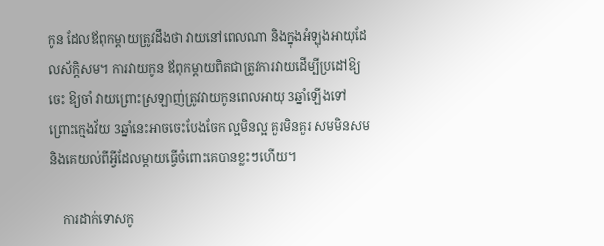កូន ដែលឪពុកម្ដាយត្រូវដឹងថា វាយនៅពេលណា និងក្នុងអំឡុងអាយុដែលស័ក្តិសម។ ការវាយកូន ឪពុកម្ដាយពិតជាត្រូវការវាយដើម្បីប្រដៅឱ្យចេះ ឱ្យចាំ វាយព្រោះស្រឡាញ់ត្រូវវាយកូនពេលអាយុ 3ឆ្នាំឡើងទៅ ព្រោះក្មេងវ័យ 3ឆ្នាំនេះអាចចេះបែងចែក ល្អមិនល្អ គួរមិនគួរ សមមិនសម និងគេយល់ពីអ្វីដែលម្ដាយធ្វើចំពោះគេបានខ្លះៗហើយ។

    ការដាក់ទោសកូ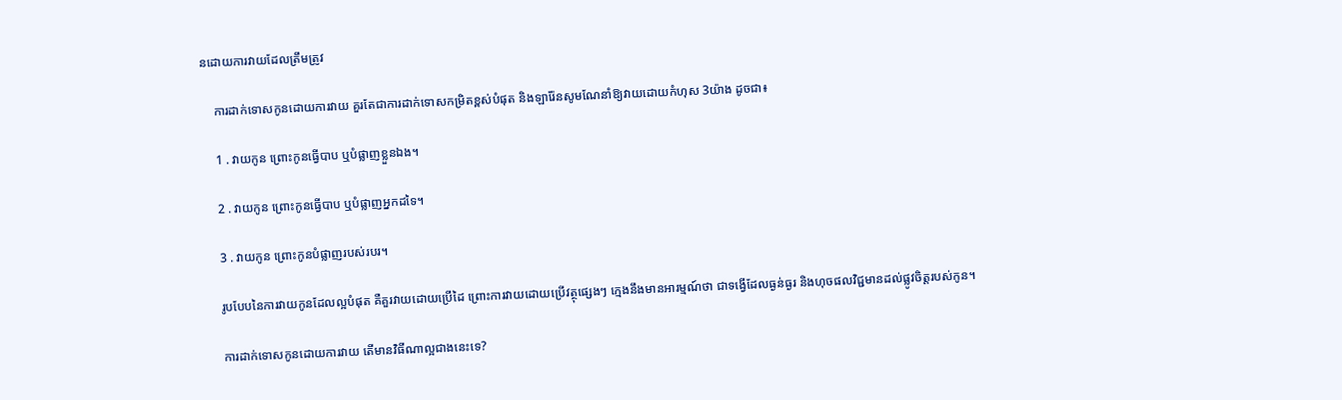នដោយការវាយដែលត្រឹមត្រូវ

    ការដាក់ទោសកូនដោយការវាយ គួរតែជាការដាក់ទោសកម្រិតខ្ពស់បំផុត និងឡារ៉ែនសូមណែនាំឱ្យវាយដោយកំហុស 3យ៉ាង ដូចជា៖

    1 . វាយកូន ព្រោះកូនធ្វើបាប ឬបំផ្លាញខ្លួនឯង។

    2 . វាយកូន ព្រោះកូនធ្វើបាប ឬបំផ្លាញអ្នកដទៃ។

    3 . វាយកូន ព្រោះកូនបំផ្លាញរបស់របរ។

    រូបបែបនៃការវាយកូនដែលល្អបំផុត គឺគួរវាយដោយប្រើដៃ ព្រោះការវាយដោយប្រើវត្ថុផ្សេងៗ ក្មេងនឹងមានអារម្មណ៍ថា ជាទង្វើដែលធ្ងន់ធ្ងរ និងហុចផលវិជ្ជមានដល់ផ្លូវចិត្តរបស់កូន។

    ការដាក់ទោសកូនដោយការវាយ តើមានវិធីណាល្អជាងនេះទេ?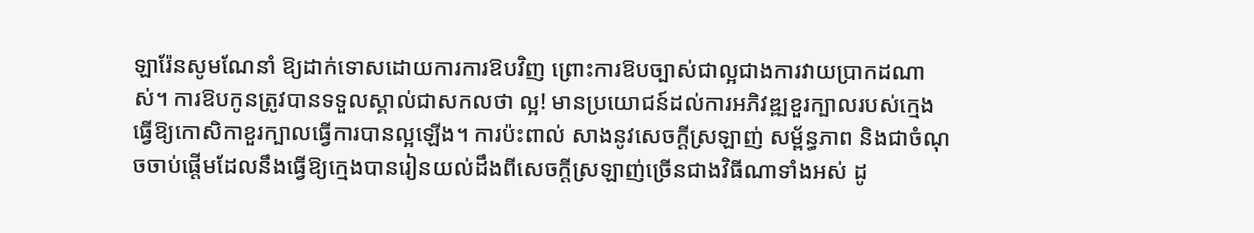ឡារ៉ែនសូមណែនាំ ឱ្យដាក់ទោសដោយការការឱបវិញ ព្រោះការឱបច្បាស់ជាល្អជាងការវាយប្រាកដណាស់។ ការឱបកូនត្រូវបានទទួលស្គាល់ជាសកលថា ល្អ! មានប្រយោជន៍ដល់ការអភិវឌ្ឍខួរក្បាលរបស់ក្មេង ធ្វើឱ្យកោសិកាខួរក្បាលធ្វើការបានល្អឡើង។ ការប៉ះពាល់ សាងនូវសេចក្ដីស្រឡាញ់ សម្ព័ន្ធភាព និងជាចំណុចចាប់ផ្ដើមដែលនឹងធ្វើឱ្យក្មេងបានរៀនយល់ដឹងពីសេចក្ដីស្រឡាញ់ច្រើនជាងវិធីណាទាំងអស់ ដូ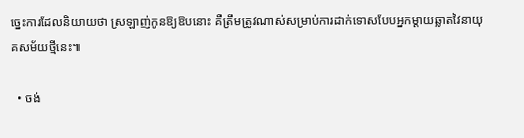ច្នេះការដែលនិយាយថា ស្រឡាញ់កូនឱ្យឱបនោះ គឺត្រឹមត្រូវណាស់សម្រាប់ការដាក់ទោសបែបអ្នកម្ដាយឆ្លាតវៃនាយុគសម័យថ្មីនេះ៕

  • ចង់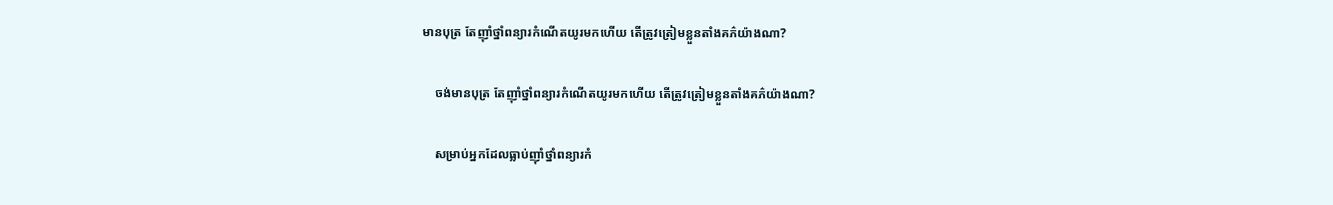មានបុត្រ តែញ៉ាំថ្នាំពន្យារកំណើតយូរមកហើយ តើត្រូវត្រៀមខ្លួនតាំងគភ៌យ៉ាងណា?

    ចង់មានបុត្រ តែញ៉ាំថ្នាំពន្យារកំណើតយូរមកហើយ តើត្រូវត្រៀមខ្លួនតាំងគភ៌យ៉ាងណា?

    សម្រាប់អ្នកដែលធ្លាប់ញ៉ាំថ្នាំពន្យារកំ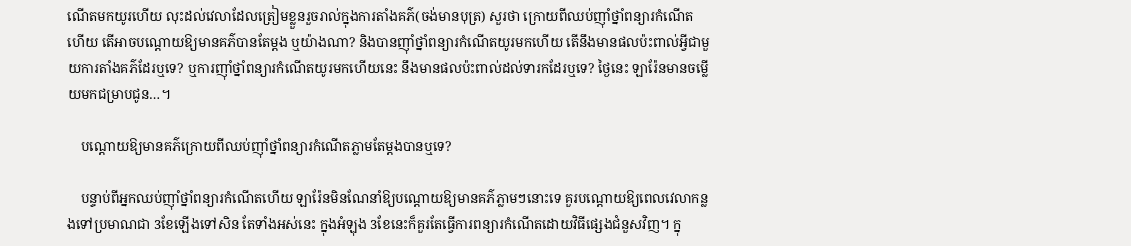ណើតមកយូរហើយ លុះដល់វេលាដែលត្រៀមខ្លួនរួចរាល់ក្នុងការតាំងគភ៌(ចង់មានបុត្រ) សួរថា ក្រោយពីឈប់ញ៉ាំថ្នាំពន្យារកំណើតហើយ តើអាចបណ្ដោយឱ្យមានគភ៌បានតែម្ដង ឬយ៉ាងណា? និងបានញ៉ាំថ្នាំពន្យារកំណើតយូរមកហើយ តើនឹងមានផលប៉ះពាល់អ្វីជាមួយការតាំងគភ៌ដែរឬទេ? ឬការញ៉ាំថ្នាំពន្យារកំណើតយូរមកហើយនេះ នឹងមានផលប៉ះពាល់ដល់ទារកដែរឬទេ? ថ្ងៃនេះ ឡារ៉ែនមានចម្លើយមកជម្រាបជូន…។

    បណ្ដោយឱ្យមានគភ៌ក្រោយពីឈប់ញ៉ាំថ្នាំពន្យារកំណើតភ្លាមតែម្ដងបានឬទេ?

    បន្ទាប់ពីអ្នកឈប់ញ៉ាំថ្នាំពន្យារកំណើតហើយ ឡារ៉ែនមិនណែនាំឱ្យបណ្ដោយឱ្យមានគភ៌ភ្លាមៗនោះទេ គួរបណ្ដោយឱ្យពេលវេលាកន្លងទៅប្រមាណជា 3ខែឡើងទៅសិន តែទាំងអស់នេះ ក្នុងអំឡុង 3ខែនេះក៏គួរតែធ្វើការពន្យារកំណើតដោយវិធីផ្សេងជំនួសវិញ។ ក្នុ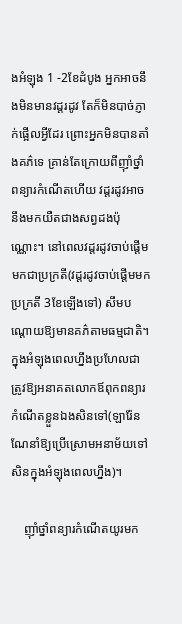ងអំឡុង 1 -2ខែដំបូង អ្នកអាចនឹងមិនមានវដ្តរដូវ តែក៏មិនបាច់ភ្ញាក់ផ្អើលអ្វីដែរ ព្រោះអ្នកមិនបានតាំងគភ៌ទេ គ្រាន់តែក្រោយពីញ៉ាំថ្នាំពន្យារកំណើតហើយ វដ្តរដូវអាចនឹងមកយឺតជាងសព្វដងប៉ុណ្ណោះ។ នៅពេលវដ្តរដូវចាប់ផ្ដើមមកជាប្រក្រតី(វដ្តរដូវចាប់ផ្ដើមមកប្រក្រតី 3ខែឡើងទៅ) សឹមបណ្ដោយឱ្យមានគភ៌តាមធម្មជាតិ។ ក្នុងអំឡុងពេលហ្នឹងប្រហែលជាត្រូវឱ្យអនាគតលោកឪពុកពន្យារកំណើតខ្លួនឯងសិនទៅ(ឡារ៉ែនណែនាំឱ្យប្រើស្រោមអនាម័យទៅសិនក្នុងអំឡុងពេលហ្នឹង)។

    ញ៉ាំថ្នាំពន្យារកំណើតយូរមក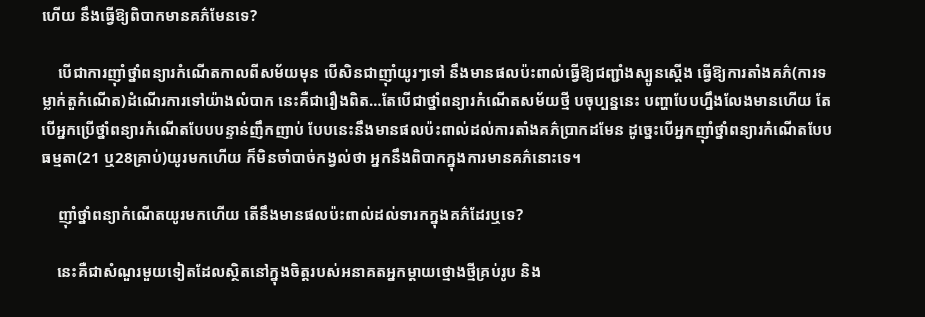ហើយ នឹងធ្វើឱ្យពិបាកមានគភ៌មែនទេ?

    បើជាការញ៉ាំថ្នាំពន្យារកំណើតកាលពីសម័យមុន បើសិនជាញ៉ាំយូរៗទៅ នឹងមានផលប៉ះពាល់ធ្វើឱ្យជញ្ជាំងស្បូនស្ដើង ធ្វើឱ្យការតាំងគភ៌(ការទម្លាក់តួកំណើត)ដំណើរការទៅយ៉ាងលំបាក នេះគឺជារឿងពិត…តែបើជាថ្នាំពន្យារកំណើតសម័យថ្មី បចុប្បន្ននេះ បញ្ហាបែបហ្នឹងលែងមានហើយ តែបើអ្នកប្រើថ្នាំពន្យារកំណើតបែបបន្ទាន់ញឹកញាប់ បែបនេះនឹងមានផលប៉ះពាល់ដល់ការតាំងគភ៌ប្រាកដមែន ដូច្នេះបើអ្នកញ៉ាំថ្នាំពន្យារកំណើតបែបធម្មតា(21 ឬ28គ្រាប់)យូរមកហើយ ក៏មិនចាំបាច់កង្វល់ថា អ្នកនឹងពិបាកក្នុងការមានគភ៌នោះទេ។

    ញ៉ាំថ្នាំពន្យាកំណើតយូរមកហើយ តើនឹងមានផលប៉ះពាល់ដល់ទារកក្នុងគភ៌ដែរឬទេ?

    នេះគឺជាសំណួរមួយទៀតដែលស្ថិតនៅក្នុងចិត្តរបស់អនាគតអ្នកម្ដាយថ្មោងថ្មីគ្រប់រូប និង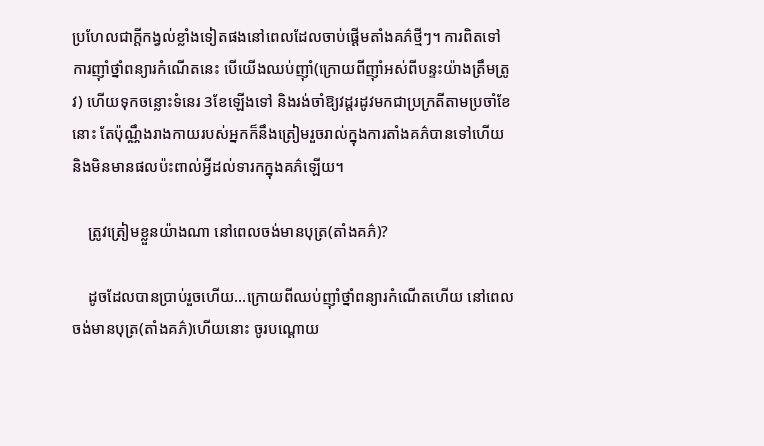ប្រហែលជាក្ដីកង្វល់ខ្លាំងទៀតផងនៅពេលដែលចាប់ផ្ដើមតាំងគភ៌ថ្មីៗ។ ការពិតទៅ ការញ៉ាំថ្នាំពន្យារកំណើតនេះ បើយើងឈប់ញ៉ាំ(ក្រោយពីញ៉ាំអស់ពីបន្ទះយ៉ាងត្រឹមត្រូវ) ហើយទុកចន្លោះទំនេរ 3ខែឡើងទៅ និងរង់ចាំឱ្យវដ្តរដូវមកជាប្រក្រតីតាមប្រចាំខែនោះ តែប៉ុណ្ណឹងរាងកាយរបស់អ្នកក៏នឹងត្រៀមរួចរាល់ក្នុងការតាំងគភ៌បានទៅហើយ និងមិនមានផលប៉ះពាល់អ្វីដល់ទារកក្នុងគភ៌ឡើយ។

    ត្រូវត្រៀមខ្លួនយ៉ាងណា នៅពេលចង់មានបុត្រ(តាំងគភ៌)?

    ដូចដែលបានប្រាប់រួចហើយ…ក្រោយពីឈប់ញ៉ាំថ្នាំពន្យារកំណើតហើយ នៅពេលចង់មានបុត្រ(តាំងគភ៌)ហើយនោះ ចូរបណ្តោយ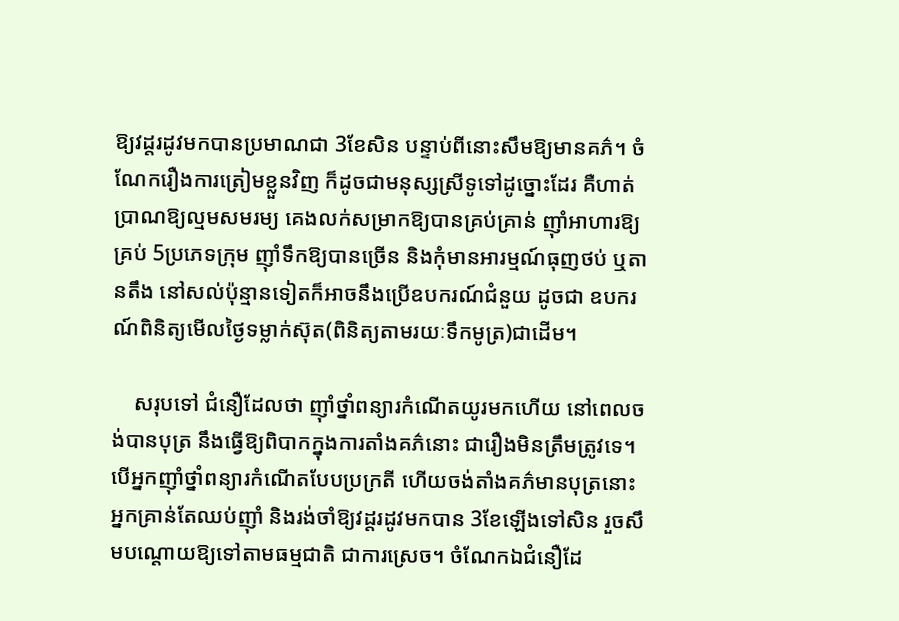ឱ្យវដ្តរដូវមកបានប្រមាណជា 3ខែសិន បន្ទាប់ពីនោះសឹមឱ្យមានគភ៌។ ចំណែករឿងការត្រៀមខ្លួនវិញ ក៏ដូចជាមនុស្សស្រីទូទៅដូច្នោះដែរ គឺហាត់ប្រាណឱ្យល្មមសមរម្យ គេងលក់សម្រាកឱ្យបានគ្រប់គ្រាន់ ញ៉ាំអាហារឱ្យគ្រប់ 5ប្រភេទក្រុម ញ៉ាំទឹកឱ្យបានច្រើន និងកុំមានអារម្មណ៍ធុញថប់ ឬតានតឹង នៅសល់ប៉ុន្មានទៀតក៏អាចនឹងប្រើឧបករណ៍ជំនួយ ដូចជា ឧបករណ៍ពិនិត្យមើលថ្ងៃទម្លាក់ស៊ុត(ពិនិត្យតាមរយៈទឹកមូត្រ)ជាដើម។

    សរុបទៅ ជំនឿដែលថា ញ៉ាំថ្នាំពន្យារកំណើតយូរមកហើយ នៅពេលចង់បានបុត្រ នឹងធ្វើឱ្យពិបាកក្នុងការតាំងគភ៌នោះ ជារឿងមិនត្រឹមត្រូវទេ។ បើអ្នកញ៉ាំថ្នាំពន្យារកំណើតបែបប្រក្រតី ហើយចង់តាំងគភ៌មានបុត្រនោះ អ្នកគ្រាន់តែឈប់ញ៉ាំ និងរង់ចាំឱ្យវដ្តរដូវមកបាន 3ខែឡើងទៅសិន រួចសឹមបណ្ដោយឱ្យទៅតាមធម្មជាតិ ជាការស្រេច។ ចំណែកឯជំនឿដែ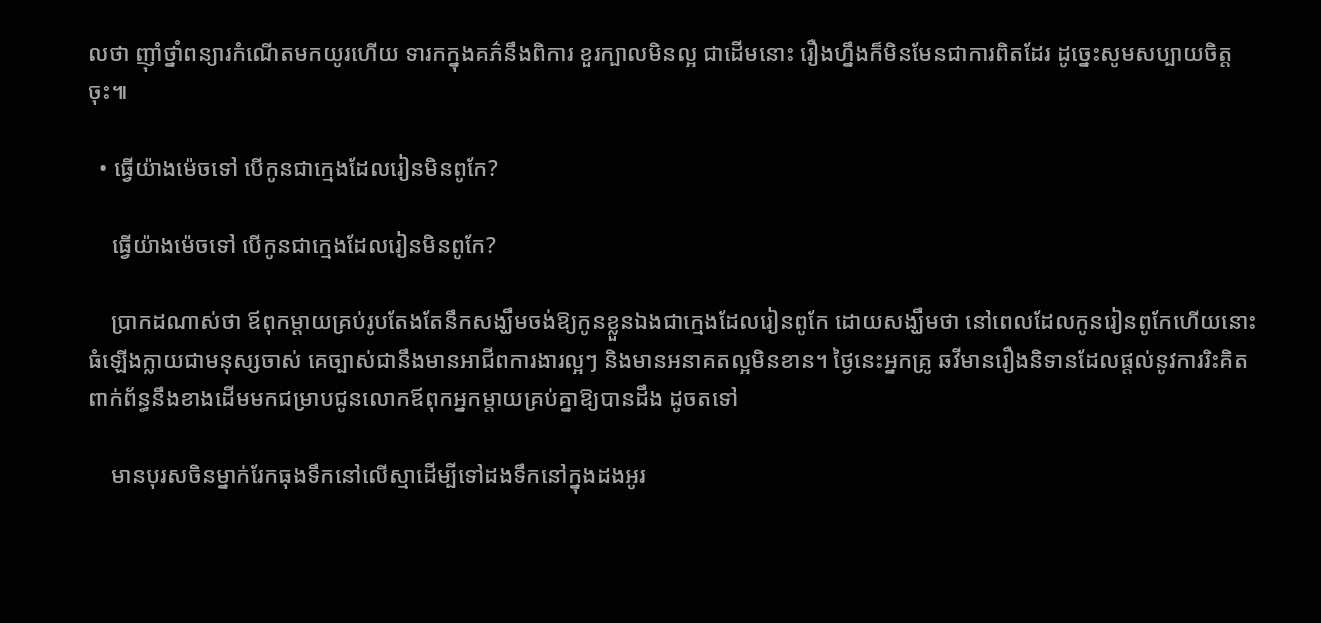លថា ញ៉ាំថ្នាំពន្យារកំណើតមកយូរហើយ ទារកក្នុងគភ៌នឹងពិការ ខួរក្បាលមិនល្អ ជាដើមនោះ រឿងហ្នឹងក៏មិនមែនជាការពិតដែរ ដូច្នេះសូមសប្បាយចិត្តចុះ៕

  • ធ្វើយ៉ាងម៉េចទៅ បើកូនជាក្មេងដែលរៀនមិនពូកែ?

    ធ្វើយ៉ាងម៉េចទៅ បើកូនជាក្មេងដែលរៀនមិនពូកែ?

    ប្រាកដណាស់ថា ឪពុកម្ដាយគ្រប់រូបតែងតែនឹកសង្ឃឹមចង់ឱ្យកូនខ្លួនឯងជាក្មេងដែលរៀនពូកែ ដោយសង្ឃឹមថា នៅពេលដែលកូនរៀនពូកែហើយនោះ ធំឡើងក្លាយជាមនុស្សចាស់ គេច្បាស់ជានឹងមានអាជីពការងារល្អៗ និងមានអនាគតល្អមិនខាន។ ថ្ងៃនេះអ្នកគ្រូ ឆវីមានរឿងនិទានដែលផ្ដល់នូវការរិះគិតពាក់ព័ន្ធនឹងខាងដើមមកជម្រាបជូនលោកឪពុកអ្នកម្ដាយគ្រប់គ្នាឱ្យបានដឹង ដូចតទៅ

    មានបុរសចិនម្នាក់រែកធុងទឹកនៅលើស្មាដើម្បីទៅដងទឹកនៅក្នុងដងអូរ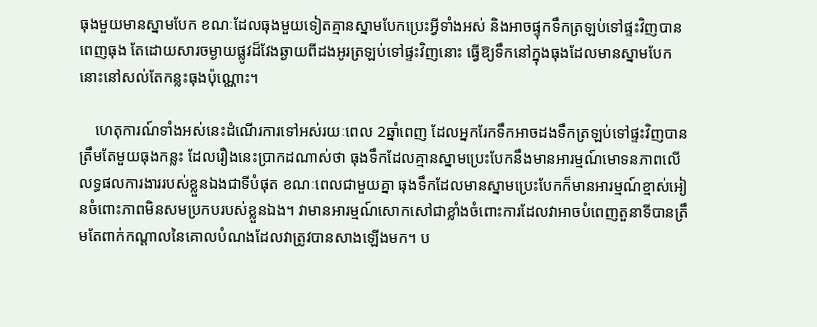ធុងមួយមានស្នាមបែក ខណៈដែលធុងមួយទៀតគ្មានស្នាមបែកប្រេះអ្វីទាំងអស់ និងអាចផ្ទុកទឹកត្រឡប់ទៅផ្ទះវិញបានពេញធុង តែដោយសារចម្ងាយផ្លូវដ៏វែងឆ្ងាយពីដងអូរត្រឡប់ទៅផ្ទះវិញនោះ ធ្វើឱ្យទឹកនៅក្នុងធុងដែលមានស្នាមបែកនោះនៅសល់តែកន្លះធុងប៉ុណ្ណោះ។

    ហេតុការណ៍ទាំងអស់នេះដំណើរការទៅអស់រយៈពេល 2ឆ្នាំពេញ ដែលអ្នករែកទឹកអាចដងទឹកត្រឡប់ទៅផ្ទះវិញបានត្រឹមតែមួយធុងកន្លះ ដែលរឿងនេះប្រាកដណាស់ថា ធុងទឹកដែលគ្មានស្នាមប្រេះបែកនឹងមានអារម្មណ៍មោទនភាពលើលទ្ធផលការងាររបស់ខ្លួនឯងជាទីបំផុត ខណៈពេលជាមួយគ្នា ធុងទឹកដែលមានស្នាមប្រេះបែកក៏មានអារម្មណ៍ខ្មាស់អៀនចំពោះភាពមិនសមប្រកបរបស់ខ្លួនឯង។ វាមានអារម្មណ៍សោកសៅជាខ្លាំងចំពោះការដែលវាអាចបំពេញតួនាទីបានត្រឹមតែពាក់កណ្ដាលនៃគោលបំណងដែលវាត្រូវបានសាងឡើងមក។ ប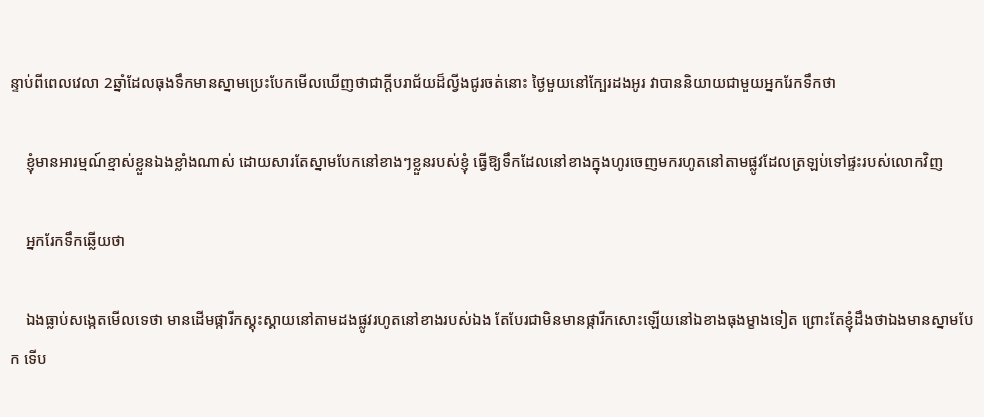ន្ទាប់ពីពេលវេលា 2ឆ្នាំដែលធុងទឹកមានស្នាមប្រេះបែកមើលឃើញថាជាក្ដីបរាជ័យដ៏ល្វីងជូរចត់នោះ ថ្ងៃមួយនៅក្បែរដងអូរ វាបាននិយាយជាមួយអ្នករែកទឹកថា

    ខ្ញុំមានអារម្មណ៍ខ្មាស់ខ្លួនឯងខ្លាំងណាស់ ដោយសារតែស្នាមបែកនៅខាងៗខ្លួនរបស់ខ្ញុំ ធ្វើឱ្យទឹកដែលនៅខាងក្នុងហូរចេញមករហូតនៅតាមផ្លូវដែលត្រឡប់ទៅផ្ទះរបស់លោកវិញ

    អ្នករែកទឹកឆ្លើយថា

    ឯងធ្លាប់សង្កេតមើលទេថា មានដើមផ្ការីកស្គុះស្គាយនៅតាមដងផ្លូវរហូតនៅខាងរបស់ឯង តែបែរជាមិនមានផ្ការីកសោះឡើយនៅឯខាងធុងម្ខាងទៀត ព្រោះតែខ្ញុំដឹងថាឯងមានស្នាមបែក ទើប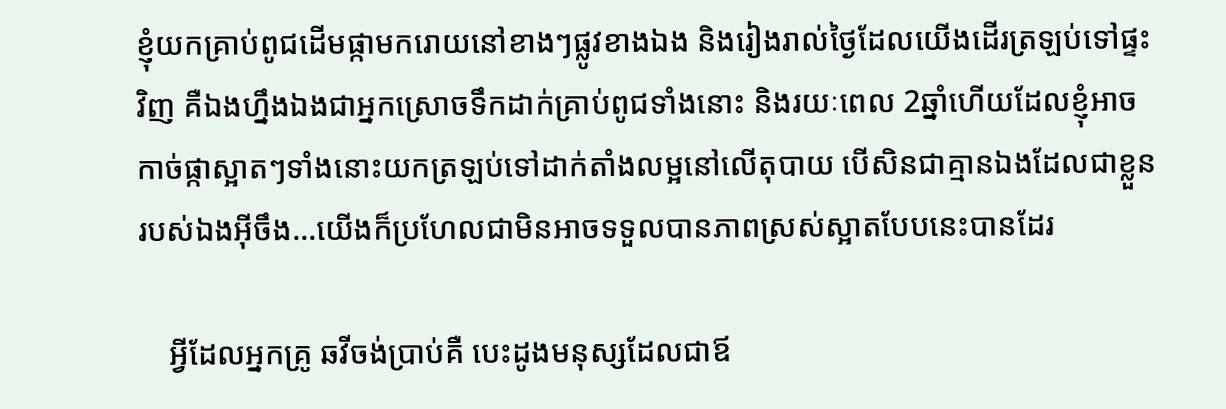ខ្ញុំយកគ្រាប់ពូជដើមផ្កាមករោយនៅខាងៗផ្លូវខាងឯង និងរៀងរាល់ថ្ងៃដែលយើងដើរត្រឡប់ទៅផ្ទះវិញ គឺឯងហ្នឹងឯងជាអ្នកស្រោចទឹកដាក់គ្រាប់ពូជទាំងនោះ និងរយៈពេល 2ឆ្នាំហើយដែលខ្ញុំអាចកាច់ផ្កាស្អាតៗទាំងនោះយកត្រឡប់ទៅដាក់តាំងលម្អនៅលើតុបាយ បើសិនជាគ្មានឯងដែលជាខ្លួនរបស់ឯងអ៊ីចឹង…យើងក៏ប្រហែលជាមិនអាចទទួលបានភាពស្រស់ស្អាតបែបនេះបានដែរ

    អ្វីដែលអ្នកគ្រូ ឆវីចង់ប្រាប់គឺ បេះដូងមនុស្សដែលជាឪ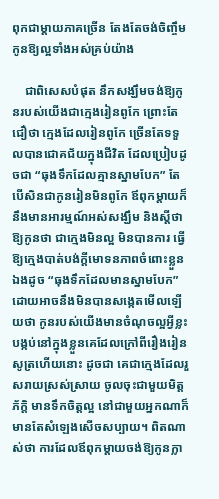ពុកជាម្ដាយភាគច្រើន តែងតែចង់ចិញ្ចឹមកូនឱ្យល្អទាំងអស់គ្រប់យ៉ាង

    ជាពិសេសបំផុត នឹកសង្ឃឹមចង់ឱ្យកូនរបស់យើងជាក្មេងរៀនពូកែ ព្រោះតែជឿថា ក្មេងដែលរៀនពូកែ ច្រើនតែទទួលបានជោគជ័យក្នុងជីវិត ដែលប្រៀបដូចជា “ធុងទឹកដែលគ្មានស្នាមបែក” តែបើសិនជាកូនរៀនមិនពូកែ ឪពុកម្ដាយក៏នឹងមានអារម្មណ៍អស់សង្ឃឹម និងស្ដីថាឱ្យកូនថា ជាក្មេងមិនល្អ មិនបានការ ធ្វើឱ្យក្មេងបាត់បង់ក្ដីមោទនភាពចំពោះខ្លួនឯងដូច “ធុងទឹកដែលមានស្នាមបែក” ដោយអាចនឹងមិនបានសង្កេតមើលឡើយថា កូនរបស់យើងមានចំណុចល្អអ្វីខ្លះបង្កប់នៅក្នុងខ្លួនគេដែលក្រៅពីរឿងរៀនសូត្រហើយនោះ ដូចជា គេជាក្មេងដែលរួសរាយស្រស់ស្រាយ ចូលចុះជាមួយមិត្តភ័ក្តិ មានទឹកចិត្តល្អ នៅជាមួយអ្នកណាក៏មានតែសំឡេងសើចសប្បាយ។ ពិតណាស់ថា ការដែលឪពុកម្ដាយចង់ឱ្យកូនក្លា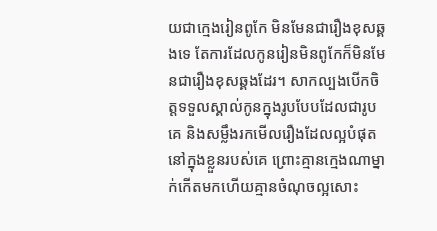យជាក្មេងរៀនពូកែ មិនមែនជារឿងខុសឆ្គងទេ តែការដែលកូនរៀនមិនពូកែក៏មិនមែនជារឿងខុសឆ្គងដែរ។ សាកល្បងបើកចិត្តទទួលស្គាល់កូនក្នុងរូបបែបដែលជារូបគេ និងសម្លឹងរកមើលរឿងដែលល្អបំផុតនៅក្នុងខ្លួនរបស់គេ ព្រោះគ្មានក្មេងណាម្នាក់កើតមកហើយគ្មានចំណុចល្អសោះ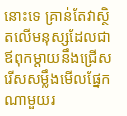នោះទេ គ្រាន់តែវាស្ថិតលើមនុស្សដែលជាឪពុកម្ដាយនឹងជ្រើសរើសសម្លឹងមើលផ្នែកណាមួយរ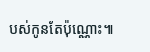បស់កូនតែប៉ុណ្ណោះ៕